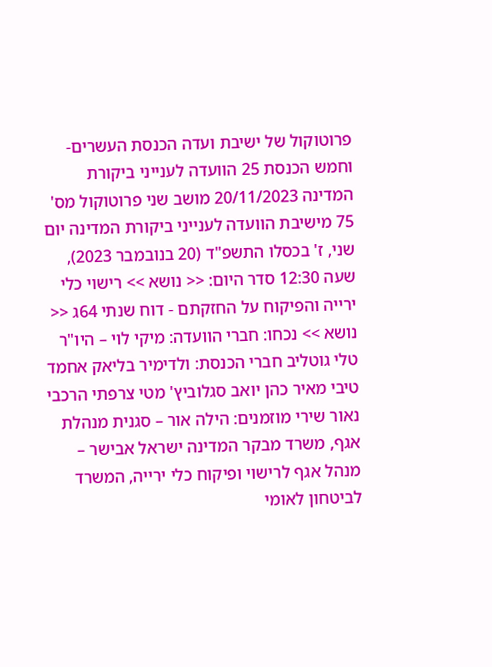פרוטוקול של ישיבת ועדה הכנסת העשרים-וחמש הכנסת 25 הוועדה לענייני ביקורת המדינה 20/11/2023 מושב שני פרוטוקול מס' 75 מישיבת הוועדה לענייני ביקורת המדינה יום שני, ז' בכסלו התשפ"ד (20 בנובמבר 2023), שעה 12:30 סדר היום: << נושא >> רישוי כלי ירייה והפיקוח על החזקתם - דוח שנתי 64ג << נושא >> נכחו: חברי הוועדה: מיקי לוי – היו"ר טלי גוטליב חברי הכנסת: ולדימיר בליאק אחמד טיבי מאיר כהן יואב סגלוביץ' מטי צרפתי הרכבי נאור שירי מוזמנים: הילה אור – סגנית מנהלת אגף, משרד מבקר המדינה ישראל אבישר – מנהל אגף לרישוי ופיקוח כלי ירייה, המשרד לביטחון לאומי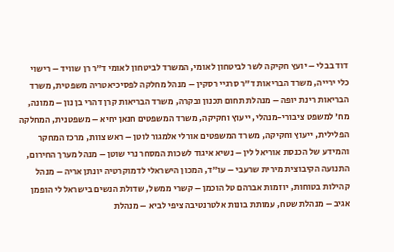דוד בבלי – יועץ חקיקה לשר לביטחון לאומי, המשרד לביטחון לאומי ד"ר רן שוויד – רישוי כלי ירייה, משרד הבריאות ד"ר סרגיי רסקין – מנהל מחלקה לפסיכיאטריה משפטית, משרד הבריאות רינת יופה – מנהלת תחום תכנון ובקרה, משרד הבריאות קרן דהרי בן נון – ממונה, מח' למשפט ציבורי-מנהלי, ייעוץ וחקיקה, משרד המשפטים חנאן יחיא – משפטנית, המחלקה הפלילית, ייעוץ וחקיקה, משרד המשפטים אורלי אלמגור לוטן – ראש צוות, מרכז המחקר והמידע של הכנסת אוריאל לין – נשיא איגוד לשכות המסחר נרי שוטן – מנהל מערך החירום, התנועה הקיבוצית מירית שרעבי – עו״ד, המכון הישראלי לדמוקרטיה יונתן אריה – מנהל קהילות בטוחות, יוזמות אברהם טל הוכמן – קשרי ממשל, שדולת הנשים בישראל לי הופמן אגיב – מנהלת שטח, עמותת בונות אלטרנטיבה ציפי לביא – מנהלת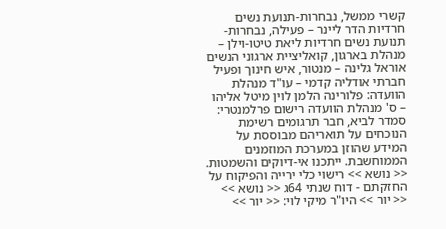קשרי ממשל, נבחרות-תנועת נשים חרדיות הדר ליינר – פעילה, נבחרות-תנועת נשים חרדיות ליאת טיטו-וילן – מנהלת בארגון, קואליציית ארגוני הנשים אוראל גלינה – מנטור, איש חינוך ופעיל חברתי אודליה קדמי – עו"ד מנהלת הוועדה: פלורינה הלמן לוין מיטל אליהו – ס' מנהלת הוועדה רישום פרלמנטרי: סמדר לביא, חבר תרגומים רשימת הנוכחים על תואריהם מבוססת על המידע שהוזן במערכת המוזמנים הממוחשבת. ייתכנו אי-דיוקים והשמטות. << נושא >> רישוי כלי ירייה והפיקוח על החזקתם - דוח שנתי 64ג << נושא >> << יור >> היו"ר מיקי לוי: << יור >>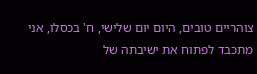צוהריים טובים, היום יום שלישי, ח' בכסלו, אני מתכבד לפתוח את ישיבתה של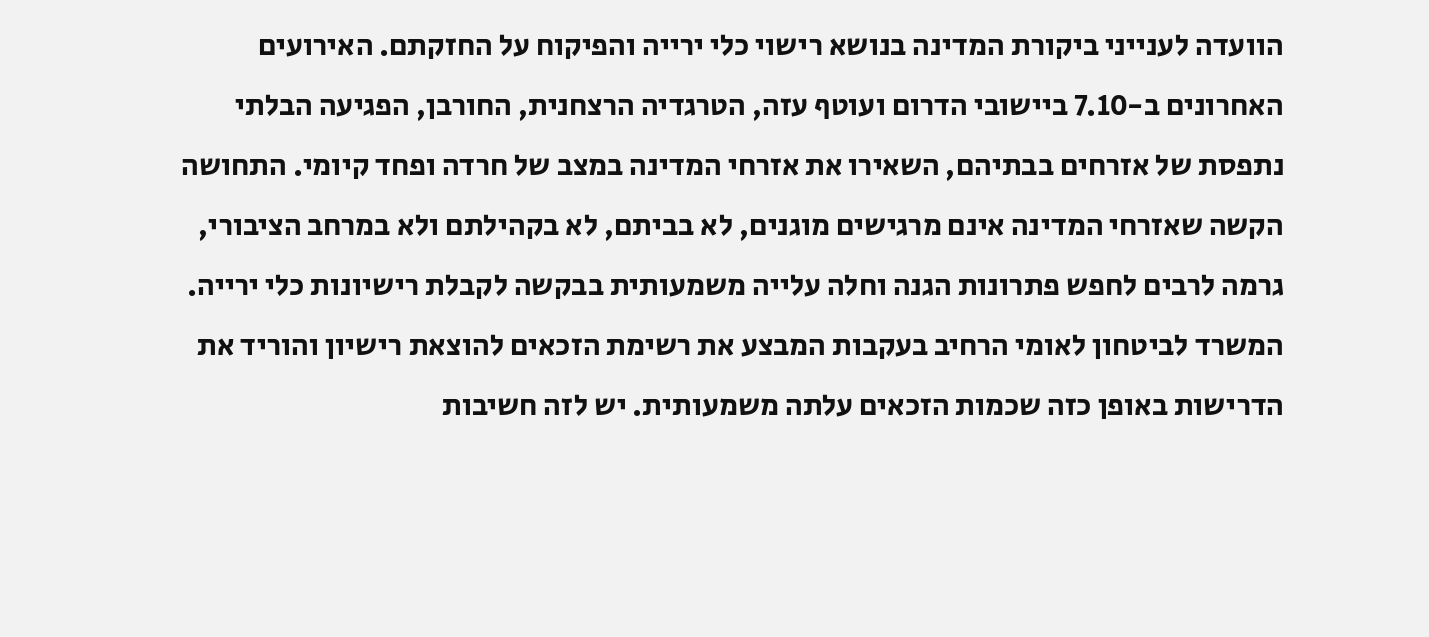הוועדה לענייני ביקורת המדינה בנושא רישוי כלי ירייה והפיקוח על החזקתם. האירועים האחרונים ב-7.10 ביישובי הדרום ועוטף עזה, הטרגדיה הרצחנית, החורבן, הפגיעה הבלתי נתפסת של אזרחים בבתיהם, השאירו את אזרחי המדינה במצב של חרדה ופחד קיומי. התחושה הקשה שאזרחי המדינה אינם מרגישים מוגנים, לא בביתם, לא בקהילתם ולא במרחב הציבורי, גרמה לרבים לחפש פתרונות הגנה וחלה עלייה משמעותית בבקשה לקבלת רישיונות כלי ירייה. המשרד לביטחון לאומי הרחיב בעקבות המבצע את רשימת הזכאים להוצאת רישיון והוריד את הדרישות באופן כזה שכמות הזכאים עלתה משמעותית. יש לזה חשיבות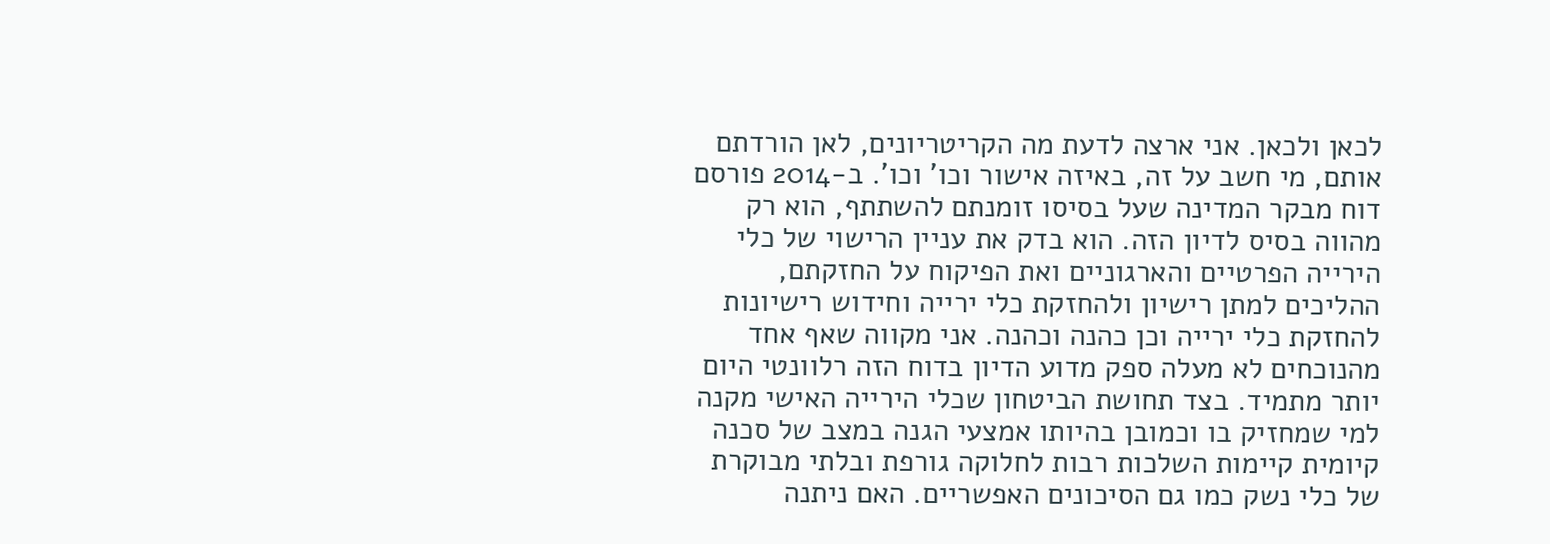לכאן ולכאן. אני ארצה לדעת מה הקריטריונים, לאן הורדתם אותם, מי חשב על זה, באיזה אישור וכו' וכו'. ב-2014 פורסם דוח מבקר המדינה שעל בסיסו זומנתם להשתתף, הוא רק מהווה בסיס לדיון הזה. הוא בדק את עניין הרישוי של כלי הירייה הפרטיים והארגוניים ואת הפיקוח על החזקתם, ההליכים למתן רישיון ולהחזקת כלי ירייה וחידוש רישיונות להחזקת כלי ירייה וכן כהנה וכהנה. אני מקווה שאף אחד מהנוכחים לא מעלה ספק מדוע הדיון בדוח הזה רלוונטי היום יותר מתמיד. בצד תחושת הביטחון שכלי הירייה האישי מקנה למי שמחזיק בו וכמובן בהיותו אמצעי הגנה במצב של סכנה קיומית קיימות השלכות רבות לחלוקה גורפת ובלתי מבוקרת של כלי נשק כמו גם הסיכונים האפשריים. האם ניתנה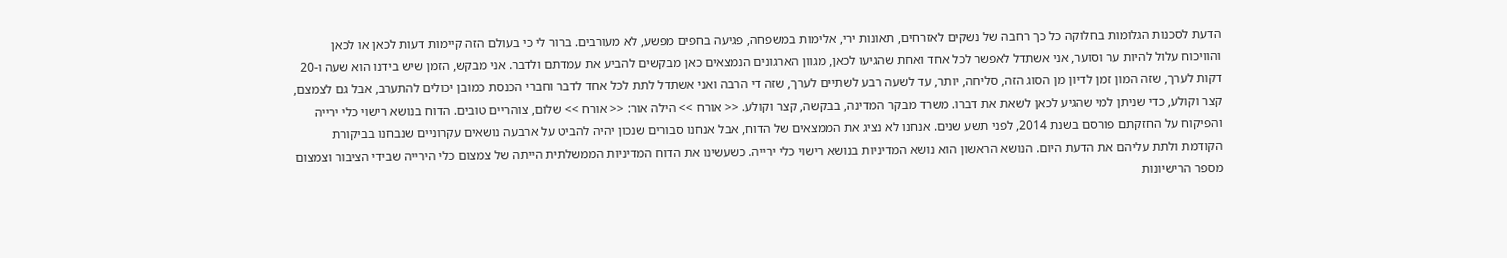הדעת לסכנות הגלומות בחלוקה כל כך רחבה של נשקים לאזרחים, תאונות ירי, אלימות במשפחה, פגיעה בחפים מפשע, לא מעורבים. ברור לי כי בעולם הזה קיימות דעות לכאן או לכאן והוויכוח עלול להיות ער וסוער, אני אשתדל לאפשר לכל אחד ואחת שהגיעו לכאן, מגוון הארגונים הנמצאים כאן מבקשים להביע את עמדתם ולדבר. אני מבקש, הזמן שיש בידנו הוא שעה ו-20 דקות לערך, שזה המון זמן לדיון מן הסוג הזה, סליחה, יותר, עד לשעה רבע לשתיים לערך, שזה די הרבה ואני אשתדל לתת לכל אחד לדבר וחברי הכנסת כמובן יכולים להתערב, אבל גם לצמצם, קצר וקולע, כדי שניתן למי שהגיע לכאן לשאת את דברו. משרד מבקר המדינה, בבקשה, קצר וקולע. << אורח >> הילה אור: << אורח >> שלום, צוהריים טובים. הדוח בנושא רישוי כלי ירייה והפיקוח על החזקתם פורסם בשנת 2014, לפני תשע שנים. אנחנו לא נציג את הממצאים של הדוח, אבל אנחנו סבורים שנכון יהיה להביט על ארבעה נושאים עקרוניים שנבחנו בביקורת הקודמת ולתת עליהם את הדעת היום. הנושא הראשון הוא נושא המדיניות בנושא רישוי כלי ירייה. כשעשינו את הדוח המדיניות הממשלתית הייתה של צמצום כלי הירייה שבידי הציבור וצמצום מספר הרישיונות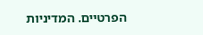הפרטיים. המדיניות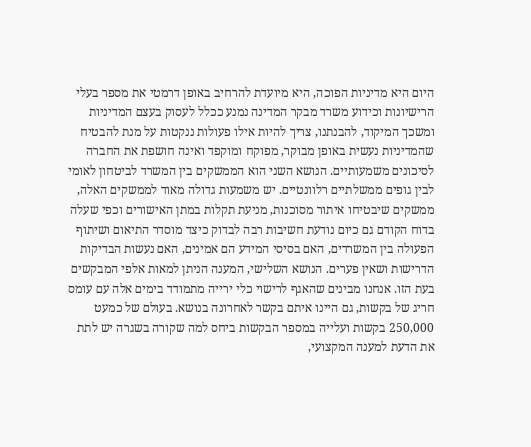היום היא מדיניות הפוכה, היא מיועדת להרחיב באופן דרמטי את מספר בעלי הרישיונות וכידוע משרד מבקר המדינה נמנע ככלל לעסוק בעצם המדיניות ומשכך המיקוד, להבנתנו, צריך להיות אילו פעולות ננקטות על מנת להבטיח שהמדיניות נעשית באופן מבוקר, מפוקח ומוקפד ואינה חושפת את החברה לסיכונים משמעותיים. הנושא השני הוא הממשקים בין המשרד לביטחון לאומי לבין גופים ממשלתיים רלוונטיים. יש משמעות גדולה מאוד לממשקים האלה, ממשקים שיבטיחו איתור מסוכנות, מניעת תקלות במתן האישורים וכפי שעלה בדוח הקודם גם כיום נודעת חשיבות רבה לבדוק כיצד מוסדר התיאום ושיתוף הפעולה בין המשרדים, האם בסיסי המידע הם אמינים, האם נעשות הבדיקות הדרישות ושאין פערים. הנושא השלישי, המענה הניתן למאות אלפי המבקשים בעת הזו. אנחנו מבינים שהאגף לרישוי כלי ירייה מתמודד בימים אלה עם עומס חריג של בקשות, גם היינו איתם בקשר לאחרונה בנושא. בעולם של כמעט 250,000 בקשות ועלייה במספר הבקשות ביחס למה שקורה בשגרה יש לתת את הדעת למענה המקצועי,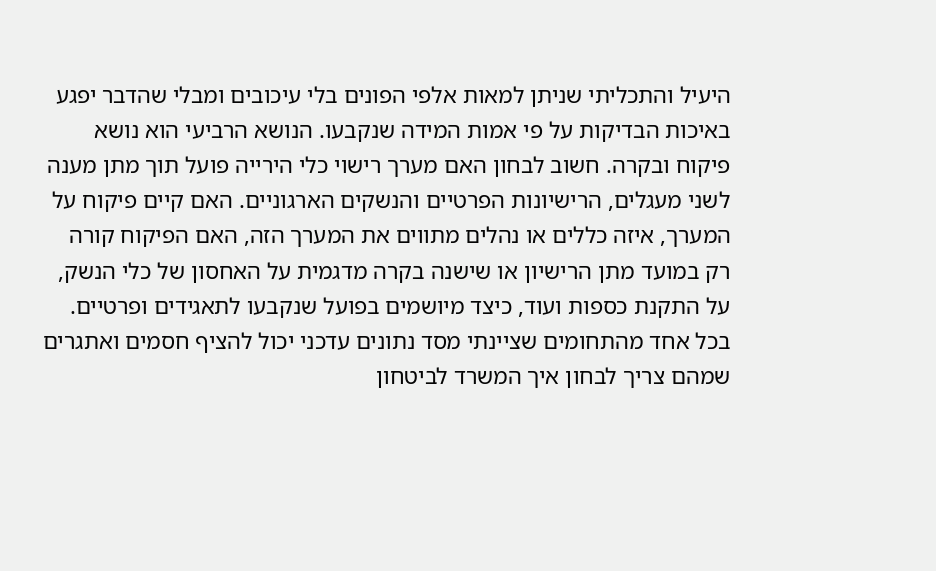היעיל והתכליתי שניתן למאות אלפי הפונים בלי עיכובים ומבלי שהדבר יפגע באיכות הבדיקות על פי אמות המידה שנקבעו. הנושא הרביעי הוא נושא פיקוח ובקרה. חשוב לבחון האם מערך רישוי כלי הירייה פועל תוך מתן מענה לשני מעגלים, הרישיונות הפרטיים והנשקים הארגוניים. האם קיים פיקוח על המערך, איזה כללים או נהלים מתווים את המערך הזה, האם הפיקוח קורה רק במועד מתן הרישיון או שישנה בקרה מדגמית על האחסון של כלי הנשק, על התקנת כספות ועוד, כיצד מיושמים בפועל שנקבעו לתאגידים ופרטיים. בכל אחד מהתחומים שציינתי מסד נתונים עדכני יכול להציף חסמים ואתגרים שמהם צריך לבחון איך המשרד לביטחון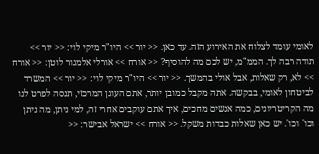לאומי עומד לצלוח את האירוע הזה. עד כאן. << יור >> היו"ר מיקי לוי: << יור >> תודה רבה לך. הממ"מ, יש לכם מה להוסיף? << אורח >> אורלי אלמגור לוטן: << אורח >> לא, רק שאלות, אבל אולי בהמשך. << יור >> היו"ר מיקי לוי: << יור >> המשרד לביטחון לאומי, בבקשה. אתה מקבל כמובן יותר, אתם העוגן המרכזי, תנסה לפרט לנו מה הקריטריונים, כמה אנשים מחכים, איך אתם עוקבים אחרי זה, למי ניתן, מה ניתן וכו' וכו'. יש כאן שאלות כבדות משקל. << אורח >> ישראל אבישר: <<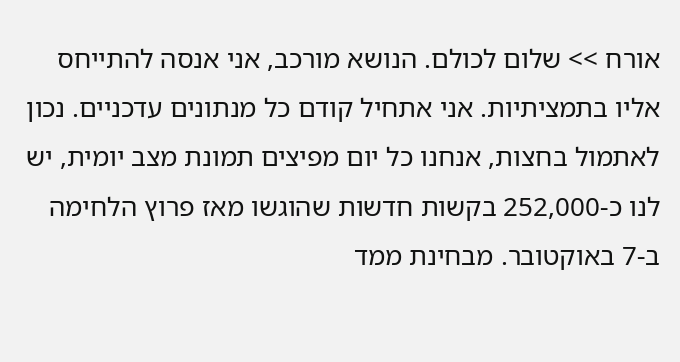אורח >> שלום לכולם. הנושא מורכב, אני אנסה להתייחס אליו בתמציתיות. אני אתחיל קודם כל מנתונים עדכניים. נכון לאתמול בחצות, אנחנו כל יום מפיצים תמונת מצב יומית, יש לנו כ-252,000 בקשות חדשות שהוגשו מאז פרוץ הלחימה ב-7 באוקטובר. מבחינת ממד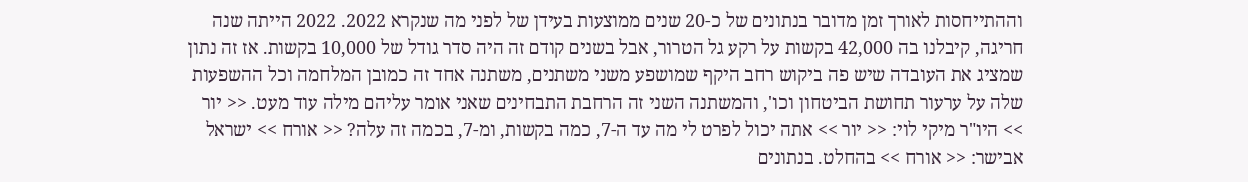וההתייחסות לאורך זמן מדובר בנתונים של כ-20 שנים ממוצעות בעידן של לפני מה שנקרא 2022. 2022 הייתה שנה חריגה, קיבלנו בה 42,000 בקשות על רקע גל הטרור, אבל בשנים קודם זה היה סדר גודל של 10,000 בקשות. אז זה נתון שמציג את העובדה שיש פה ביקוש רחב היקף שמושפע משני משתנים, משתנה אחד זה כמובן המלחמה וכל ההשפעות שלה על ערעור תחושת הביטחון וכו', והמשתנה השני זה הרחבת התבחינים שאני אומר עליהם מילה עוד מעט. << יור >> היו"ר מיקי לוי: << יור >> אתה יכול לפרט לי מה עד ה-7, כמה בקשות, ומ-7, בכמה זה עלה? << אורח >> ישראל אבישר: << אורח >> בהחלט. בנתונים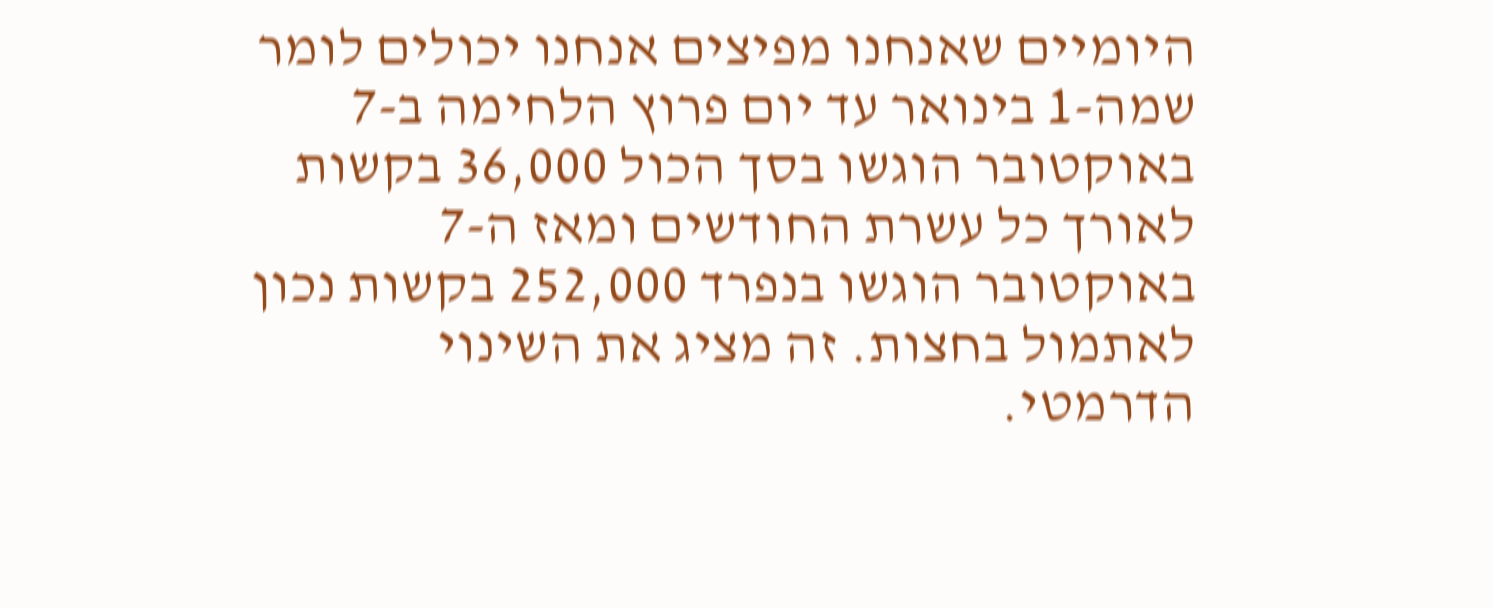היומיים שאנחנו מפיצים אנחנו יכולים לומר שמה-1 בינואר עד יום פרוץ הלחימה ב-7 באוקטובר הוגשו בסך הכול 36,000 בקשות לאורך כל עשרת החודשים ומאז ה-7 באוקטובר הוגשו בנפרד 252,000 בקשות נכון לאתמול בחצות. זה מציג את השינוי הדרמטי.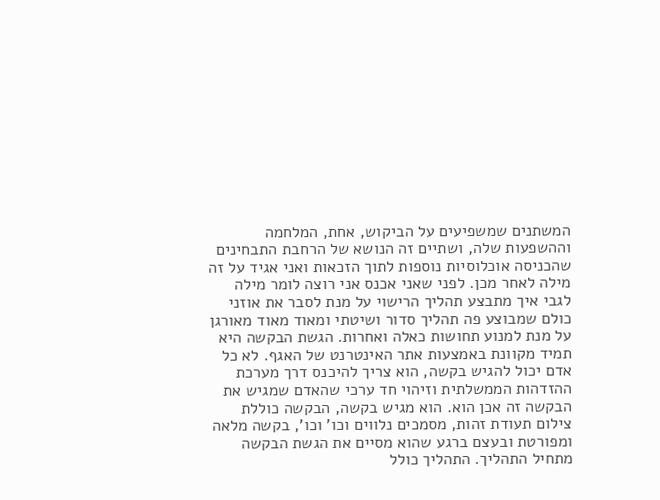המשתנים שמשפיעים על הביקוש, אחת, המלחמה וההשפעות שלה, ושתיים זה הנושא של הרחבת התבחינים שהכניסה אוכלוסיות נוספות לתוך הזכאות ואני אגיד על זה מילה לאחר מכן. לפני שאני אכנס אני רוצה לומר מילה לגבי איך מתבצע תהליך הרישוי על מנת לסבר את אוזני כולם שמבוצע פה תהליך סדור ושיטתי ומאוד מאוד מאורגן על מנת למנוע תחושות כאלה ואחרות. הגשת הבקשה היא תמיד מקוונת באמצעות אתר האינטרנט של האגף. לא כל אדם יכול להגיש בקשה, הוא צריך להיכנס דרך מערכת ההזדהות הממשלתית וזיהוי חד ערכי שהאדם שמגיש את הבקשה זה אכן הוא. הוא מגיש בקשה, הבקשה כוללת צילום תעודת זהות, מסמכים נלווים וכו' וכו', בקשה מלאה ומפורטת ובעצם ברגע שהוא מסיים את הגשת הבקשה מתחיל התהליך. התהליך כולל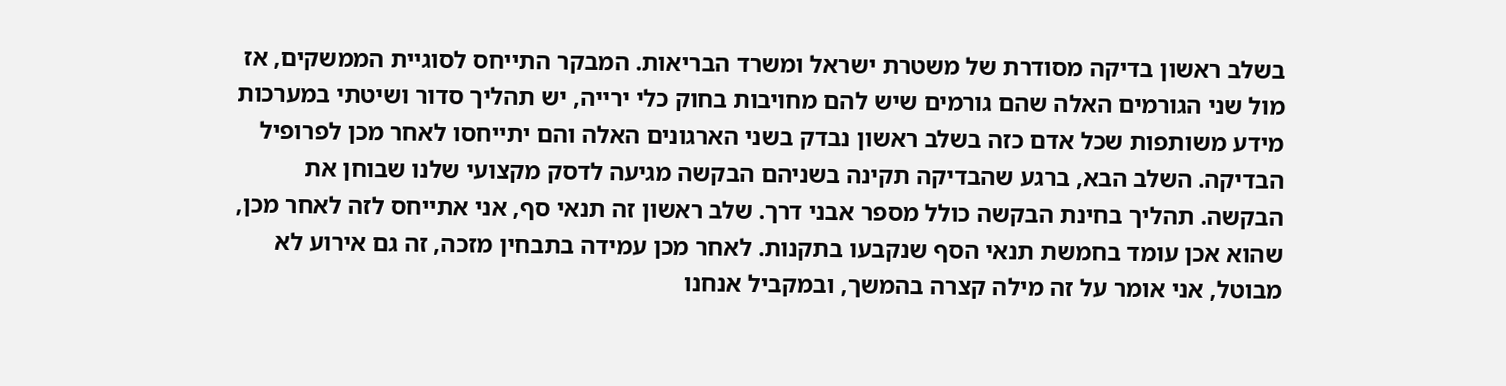בשלב ראשון בדיקה מסודרת של משטרת ישראל ומשרד הבריאות. המבקר התייחס לסוגיית הממשקים, אז מול שני הגורמים האלה שהם גורמים שיש להם מחויבות בחוק כלי ירייה, יש תהליך סדור ושיטתי במערכות מידע משותפות שכל אדם כזה בשלב ראשון נבדק בשני הארגונים האלה והם יתייחסו לאחר מכן לפרופיל הבדיקה. השלב הבא, ברגע שהבדיקה תקינה בשניהם הבקשה מגיעה לדסק מקצועי שלנו שבוחן את הבקשה. תהליך בחינת הבקשה כולל מספר אבני דרך. שלב ראשון זה תנאי סף, אני אתייחס לזה לאחר מכן, שהוא אכן עומד בחמשת תנאי הסף שנקבעו בתקנות. לאחר מכן עמידה בתבחין מזכה, זה גם אירוע לא מבוטל, אני אומר על זה מילה קצרה בהמשך, ובמקביל אנחנו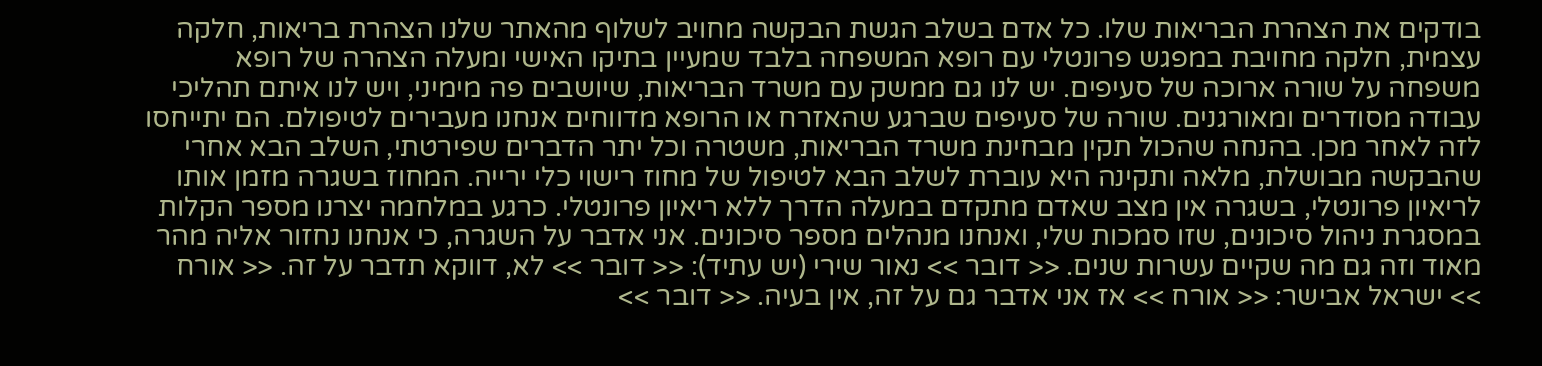בודקים את הצהרת הבריאות שלו. כל אדם בשלב הגשת הבקשה מחויב לשלוף מהאתר שלנו הצהרת בריאות, חלקה עצמית, חלקה מחויבת במפגש פרונטלי עם רופא המשפחה בלבד שמעיין בתיקו האישי ומעלה הצהרה של רופא משפחה על שורה ארוכה של סעיפים. יש לנו גם ממשק עם משרד הבריאות, שיושבים פה מימיני, ויש לנו איתם תהליכי עבודה מסודרים ומאורגנים. שורה של סעיפים שברגע שהאזרח או הרופא מדווחים אנחנו מעבירים לטיפולם. הם יתייחסו לזה לאחר מכן. בהנחה שהכול תקין מבחינת משרד הבריאות, משטרה וכל יתר הדברים שפירטתי, השלב הבא אחרי שהבקשה מבושלת, מלאה ותקינה היא עוברת לשלב הבא לטיפול של מחוז רישוי כלי ירייה. המחוז בשגרה מזמן אותו לריאיון פרונטלי, בשגרה אין מצב שאדם מתקדם במעלה הדרך ללא ריאיון פרונטלי. כרגע במלחמה יצרנו מספר הקלות במסגרת ניהול סיכונים, שזו סמכות שלי, ואנחנו מנהלים מספר סיכונים. אני אדבר על השגרה, כי אנחנו נחזור אליה מהר מאוד וזה גם מה שקיים עשרות שנים. << דובר >> נאור שירי (יש עתיד): << דובר >> לא, דווקא תדבר על זה. << אורח >> ישראל אבישר: << אורח >> אז אני אדבר גם על זה, אין בעיה. << דובר >>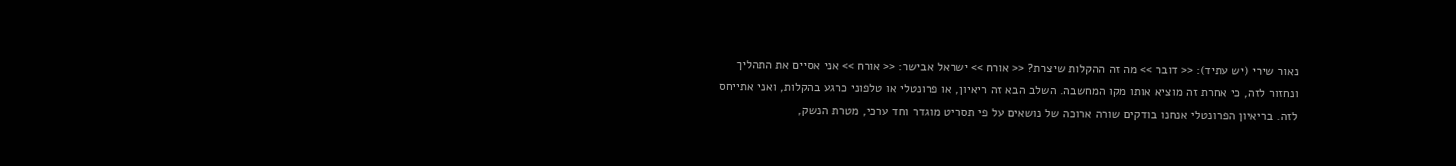נאור שירי (יש עתיד): << דובר >> מה זה ההקלות שיצרת? << אורח >> ישראל אבישר: << אורח >> אני אסיים את התהליך ונחזור לזה, כי אחרת זה מוציא אותו מקו המחשבה. השלב הבא זה ריאיון, או פרונטלי או טלפוני כרגע בהקלות, ואני אתייחס לזה. בריאיון הפרונטלי אנחנו בודקים שורה ארוכה של נושאים על פי תסריט מוגדר וחד ערכי, מטרת הנשק,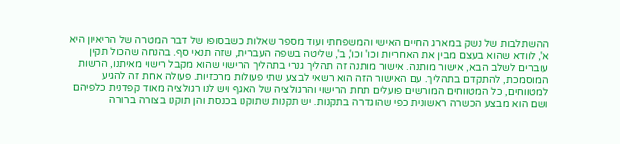ההשתלבות של נשק במארג החיים האישי והמשפחתי ועוד מספר שאלות כשבסופו של דבר המטרה של הריאיון היא א', לוודא שהוא בעצם מבין את האחריות וכו' וכו', ב', שליטה בשפה העברית, שזה תנאי סף. בהנחה שהכול תקין עוברים לשלב הבא, אישור מותנה. אישור מותנה זה תהליך גנרי בתהליך הרישוי שהוא מקבל רישוי מאיתנו, הרשות המוסמכת, להתקדם בתהליך. עם האישור הזה הוא רשאי לבצע שתי פעולות מרכזיות. פעולה אחת זה להגיע למטווחים, כל המטווחים המורשים פועלים תחת הרישוי והרגולציה של האגף ויש לנו רגולציה מאוד קפדנית כלפיהם ושם הוא מבצע הכשרה ראשונית כפי שהוגדרה בתקנות. יש תקנות שתוקנו בכנסת והן תוקנו בצורה ברורה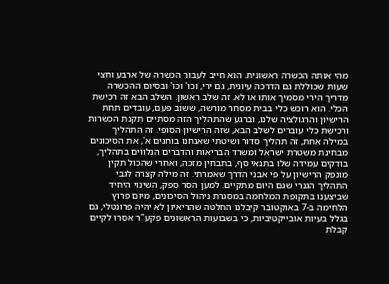מהי אותה הכשרה ראשונית. הוא חייב לעבור הכשרה של ארבע וחצי שעות שכוללת גם הדרכה עיונית, גם ירי, וכו' וכו' ובסיום ההכשרה מדריך הירי מסמיך אותו או לא. זה שלב ראשון. השלב הבא זה רכישת הכלי. הוא רוכש כלי בבית מסחר מורשה, ששוב פעם, עובדים תחת הרישיון והרגולציה שלנו, וברגע שהתהליך הזה מסתיים תקנת הכשרות ורכישת כלי עוברים לשלב הבא, שזה הרישיון הסופי. זה התהליך במילה אחת, זה תהליך סדור ושיטתי שאנחנו בוחנים א', את הסיכונים מבחינת משטרת ישראל ומשרד הבריאות והדברים הנלווים בתהליך, בודקים עמידה שלו בתנאי סף, בתבחין מזכה, ואחרי שהכול תקין מונפק הרישיון על פי אבני הדרך שאמרתי. זה מילה קצרה לגבי התהליך הגנרי שגם היום מתקיים. למען הסר ספק, השינוי היחיד שביצענו בתקופת המלחמה במסגרת ניהול הסיכונים, מיום פרוץ הלחימה ב-7 באוקטובר קיבלנו החלטה שהריאיון לא יהיה פרונטלי, גם בגלל בעיות אובייקטיביות, כי בשבועות הראשונים פקע"ר אסרו לקיים קבלת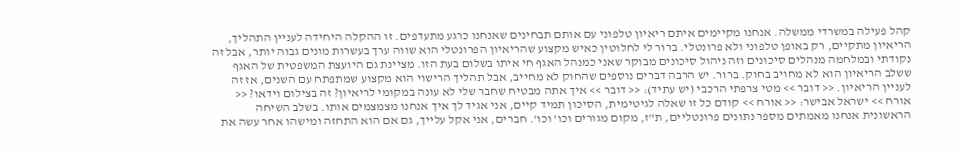קהל פעילה במשרדי ממשלה. אנחנו מקיימים איתם ריאיון טלפוני עם אותם תבחינים שאנחנו כרגע מתעדפים. זו ההקלה היחידה לעניין התהליך, הריאיון מתקיים, רק באופן טלפוני ולא פרונטלי. ברור לי לחלוטין כאיש מקצוע שהריאיון הפרונטלי הוא שווה ערך בעשרות מונים גבוה יותר, אבל זה נקודתי ובמלחמה מנהלים סיכונים וזה ניהול סיכונים מבוקר שאני כמנהל האגף חי איתו בשלום בעת הזו. מציינת גם היועצת המשפטית של האגף ששלב הריאיון הוא לא מחויב בחוק. ברור. יש הרבה דברים נוספים שהחוק לא מחייב, אבל תהליך הרישוי הוא מקצוע שמתפתח עם השנים, אז זה לעניין הריאיון. << דובר >> מטי צרפתי הרכבי (יש עתיד): << דובר >> איך אתה מבטיח שחבר שלי לא עונה במקומי לריאיון? זה בצילום וידאו? << אורח >> ישראל אבישר: << אורח >> קודם כל זו שאלה לגיטימית, הסיכון תמיד קיים, אני אגיד לך איך אנחנו מצמצמים אותו. בשלב השיחה הראשונית אנחנו מאמתים מספר נתונים פרונטליים, ת"ז, מקום מגורים וכו' וכו'. חברים, אני אקל עלייך, גם אם הוא התחזה ומישהו אחר עשה את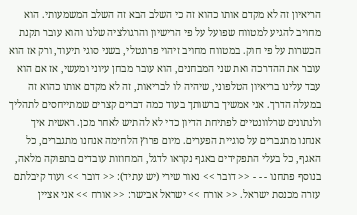הריאיון זה לא מקדם אותו כהוא זה כי השלב הבא זה השלב המשמעותי. הוא מחויב להגיע למטווח שפועל על פי הרישיון והרגולציה שלנו והוא עובר תקנת הכשרות על פי חוק. במטווח מחויב זיהוי פרונטלי, בשני סוגי תיעוד, ורק אז הוא עובר את ההדרכה ואת שני המבחנים, הוא עובר מבחן עיוני ומעשי, אז אם הוא עבד עלינו בריאיון הטלפוני, שיהיה לו לבריאות, זה לא מקדם אותו כהוא זה במעלה הדרך. אני אמשיך ברשותך בעוד כמה דברים קצרים שמתייחסים לתהליך ולנתונים שרלוונטיים לפתיחת הדיון כדי לא להתיש לאחר מכן. ראשית איך אנחנו מתגברים על סוגיית הפערים. מיום פרוץ הלחימה אנחנו מתגברים, כל האגף, כל בעלי התפקידים באגף נקראו לדגל, המחוזות עובדים בתפוקה מלאה, בנוסף פתחנו - - - << דובר >> נאור שירי (יש עתיד): << דובר >> ועוד קיבלתם עזרה מכנסת ישראל. << אורח >> ישראל אבישר: << אורח >> אני אציין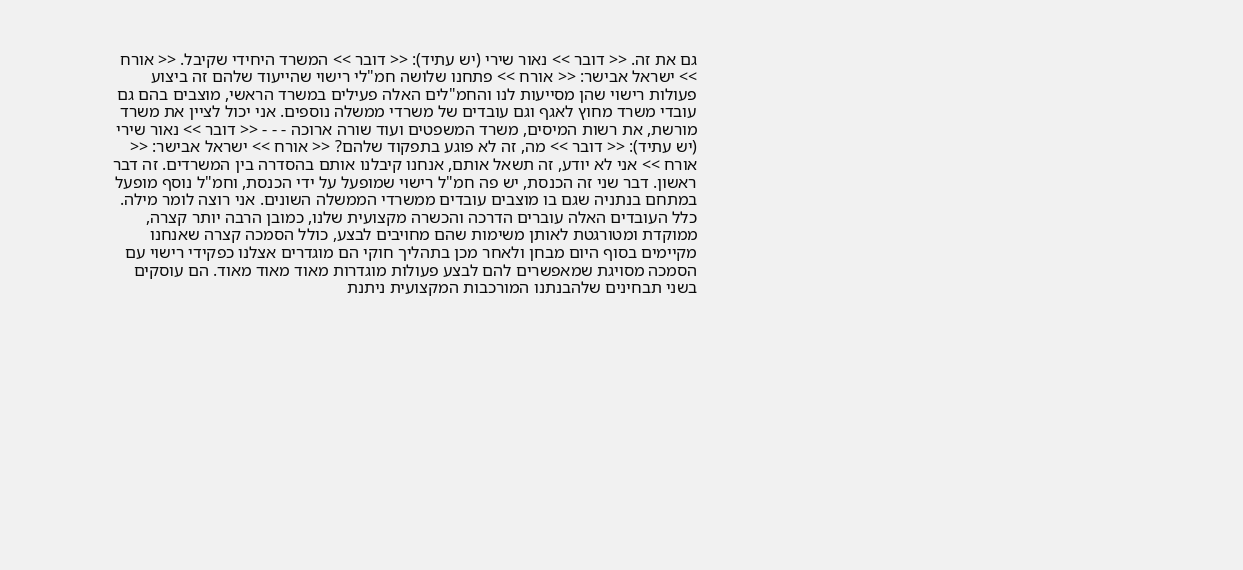גם את זה. << דובר >> נאור שירי (יש עתיד): << דובר >> המשרד היחידי שקיבל. << אורח >> ישראל אבישר: << אורח >> פתחנו שלושה חמ"לי רישוי שהייעוד שלהם זה ביצוע פעולות רישוי שהן מסייעות לנו והחמ"לים האלה פעילים במשרד הראשי, מוצבים בהם גם עובדי משרד מחוץ לאגף וגם עובדים של משרדי ממשלה נוספים. אני יכול לציין את משרד מורשת, את רשות המיסים, משרד המשפטים ועוד שורה ארוכה - - - << דובר >> נאור שירי (יש עתיד): << דובר >> מה, זה לא פוגע בתפקוד שלהם? << אורח >> ישראל אבישר: << אורח >> אני לא יודע, זה תשאל אותם, אנחנו קיבלנו אותם בהסדרה בין המשרדים. זה דבר ראשון. דבר שני זה הכנסת, יש פה חמ"ל רישוי שמופעל על ידי הכנסת, וחמ"ל נוסף מופעל במתחם בנתניה שגם בו מוצבים עובדים ממשרדי הממשלה השונים. אני רוצה לומר מילה. כלל העובדים האלה עוברים הדרכה והכשרה מקצועית שלנו, כמובן הרבה יותר קצרה, ממוקדת ומטורגטת לאותן משימות שהם מחויבים לבצע, כולל הסמכה קצרה שאנחנו מקיימים בסוף היום מבחן ולאחר מכן בתהליך חוקי הם מוגדרים אצלנו כפקידי רישוי עם הסמכה מסויגת שמאפשרים להם לבצע פעולות מוגדרות מאוד מאוד מאוד. הם עוסקים בשני תבחינים שלהבנתנו המורכבות המקצועית ניתנת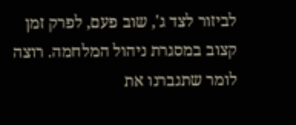לביזור לצד ג', שוב פעם, לפרק זמן קצוב במסגרת ניהול המלחמה. רוצה לומר שתגברנו את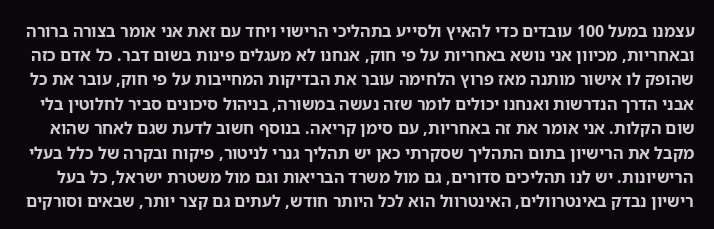עצמנו במעל 100 עובדים כדי להאיץ ולסייע בתהליכי הרישוי ויחד עם זאת אני אומר בצורה ברורה ובאחריות, מכיוון אני נושא באחריות על פי חוק, אנחנו לא מעגלים פינות בשום דבר. כל אדם כזה שהופק לו אישור מותנה מאז פרוץ הלחימה עובר את הבדיקות המחייבות על פי חוק, עובר את כל אבני הדרך הנדרשות ואנחנו יכולים לומר שזה נעשה במשורה, בניהול סיכונים סביר לחלוטין בלי שום הקלות. אני אומר את זה באחריות, עם סימן קריאה. בנוסף חשוב לדעת שגם לאחר שהוא מקבל את הרישיון בתום התהליך שסקרתי כאן יש תהליך גנרי לניטור, פיקוח ובקרה של כלל בעלי הרישיונות. יש לנו תהליכים סדורים, גם מול משרד הבריאות וגם מול משטרת ישראל, כל בעל רישיון נבדק באינטרוולים, האינטרוול הוא לכל היותר חודש, לעתים גם קצר יותר, שבאים וסורקים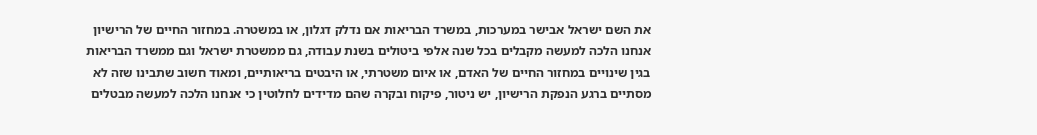את השם ישראל אבישר במערכות, במשרד הבריאות אם נדלק דגלון, או במשטרה. במחזור החיים של הרישיון אנחנו הלכה למעשה מקבלים בכל שנה אלפי ביטולים בשנת עבודה, גם ממשטרת ישראל וגם ממשרד הבריאות בגין שינויים במחזור החיים של האדם, או איום משטרתי, או היבטים בריאותיים, ומאוד חשוב שתבינו שזה לא מסתיים ברגע הנפקת הרישיון, יש ניטור, פיקוח ובקרה שהם מדידים לחלוטין כי אנחנו הלכה למעשה מבטלים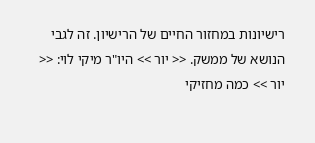רישיונות במחזור החיים של הרישיון. זה לגבי הנושא של ממשק. << יור >> היו"ר מיקי לוי: << יור >> כמה מחזיקי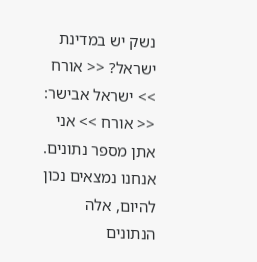נשק יש במדינת ישראל? << אורח >> ישראל אבישר: << אורח >> אני אתן מספר נתונים. אנחנו נמצאים נכון להיום, אלה הנתונים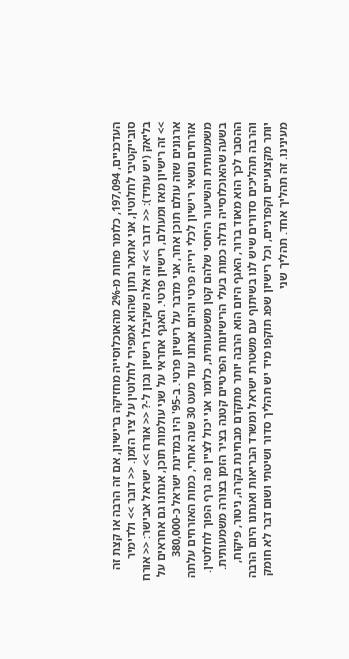העדכניים, 197,094, כלומר פחות מ-2% מהאוכלוסייה מחזיקה ברישיון, אם זה הרבה או קצת זה סובייקטיבי לחלוטין, אני אתאר נתון שהוא אמפירי לחלוטין על ציר הזמן. << דובר >> ולדימיר בליאק (יש עתיד): << דובר >> זה אלה שקיבלו רישיון נכון ל-? << אורח >> ישראל אבישר: << אורח >> זה רישיון מאז ומעולם, רישיון פרטי. האגף אחראי על שני עולמות תוכן, אנחנו גם אחראים על ארגונים שזה עולם תוכן אחר, אני מדבר על רישיון פרטי. ב-95' היו במדינת ישראל כ-380,000 אזרחים נושאי רישיון לכלי ירייה פרטי והיום אנחנו עוד מעט 30 שנה אחרי, כמות האזרחים עלתה משמעותית והשיעור היחסי שלהם קטן משמעותית, כלומר אני יכול לציין פה גרף הפוך לחלוטין. בשעה שהאוכלוסייה גדלה כמות בעלי הרישיונות הפרטיים קטנה בציר הזמן בצורה משמעותית. ההסבר לכך הוא מאוד ברור, האגף היום הוא הרבה יותר מתקדם מבחינת בקרה, ניטור, פיקוח, והרבה תהליכים סדורים שיש לנו בשיתוף עם משטרת ישראל ומשרד הבריאות ואנחנו היום הרבה יותר מקצועיים וקפדניים, וכל רישיון שפג תוקפו מיד יש תהליך סדור ושיטתי ושום דבר לא חומק מעינינו. זה תהליך אחד. תהליך שני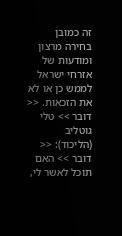זה כמובן בחירה מרצון ומודעות של אזרחי ישראל לממש כן או לא את הזכאות. << דובר >> טלי גוטליב (הליכוד): << דובר >> האם תוכל לאשר לי,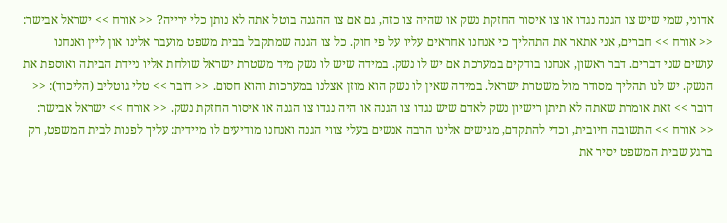אדוני, שמי שיש צו הגנה נגדו או צו איסור החזקת נשק או שהיה צו כזה, גם אם צו ההגנה בוטל אתה לא נותן כלי ירייה? << אורח >> ישראל אבישר: << אורח >> חברים, אני אתאר את התהליך כי אנחנו אחראים עליו על פי חוק. כל צו הגנה שמתקבל בבית משפט מועבר אלינו און ליין ואנחנו עושים שני דברים. דבר ראשון, אנחנו בודקים במערכת אם יש לו נשק. במידה שיש לו נשק מיד משטרת ישראל שולחת אליו ניידת הביתה ואוספת את הנשק. יש לנו תהליך מסודר מול משטרת ישראל. במידה שאין לו נשק הוא מוזן אצלנו במערכות והוא חסום. << דובר >> טלי גוטליב (הליכוד): << דובר >> זאת אומרת שאתה לא תיתן רישיון נשק לאדם שיש נגדו צו הגנה או היה נגדו צו הגנה או איסור החזקת נשק. << אורח >> ישראל אבישר: << אורח >> התשובה חיובית, וכדי להתקדם, מגישים אלינו הרבה אנשים בעלי צווי הגנה ואנחנו מודיעים לו מיידית: עליך לפנות לבית המשפט, רק ברגע שבית המשפט יסיר את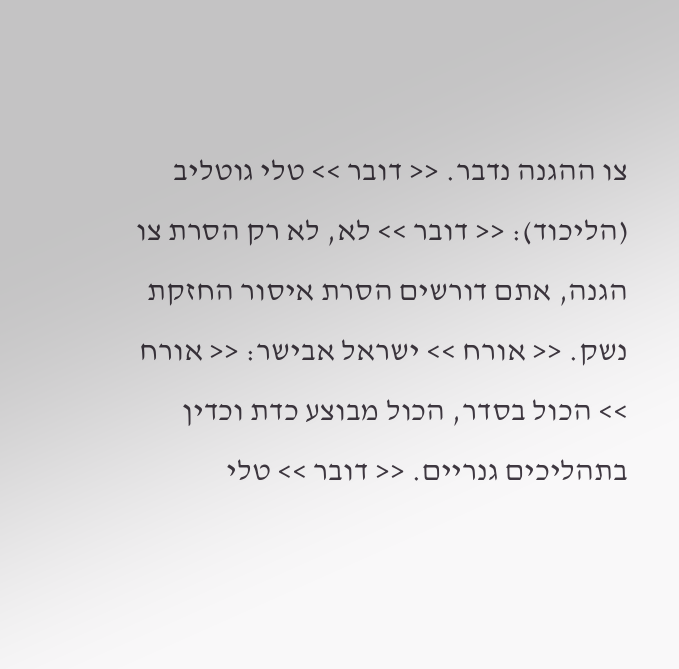צו ההגנה נדבר. << דובר >> טלי גוטליב (הליכוד): << דובר >> לא, לא רק הסרת צו הגנה, אתם דורשים הסרת איסור החזקת נשק. << אורח >> ישראל אבישר: << אורח >> הכול בסדר, הכול מבוצע כדת וכדין בתהליכים גנריים. << דובר >> טלי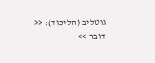גוטליב (הליכוד): << דובר >>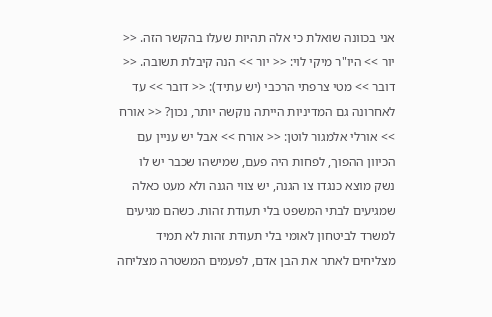אני בכוונה שואלת כי אלה תהיות שעלו בהקשר הזה. << יור >> היו"ר מיקי לוי: << יור >> הנה קיבלת תשובה. << דובר >> מטי צרפתי הרכבי (יש עתיד): << דובר >> עד לאחרונה גם המדיניות הייתה נוקשה יותר, נכון? << אורח >> אורלי אלמגור לוטן: << אורח >> אבל יש עניין עם הכיוון ההפוך, לפחות היה פעם, שמישהו שכבר יש לו נשק מוצא כנגדו צו הגנה, יש צווי הגנה ולא מעט כאלה שמגיעים לבתי המשפט בלי תעודת זהות. כשהם מגיעים למשרד לביטחון לאומי בלי תעודת זהות לא תמיד מצליחים לאתר את הבן אדם, לפעמים המשטרה מצליחה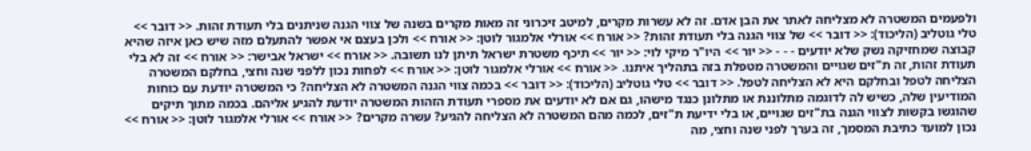ולפעמים המשטרה לא מצליחה לאתר את הבן אדם. זה לא עשרות מקרים, למיטב זיכרוני זה מאות מקרים בשנה של צווי הגנה שניתנים בלי תעודת זהות. << דובר >> טלי גוטליב (הליכוד): << דובר >> של צווי הגנה בלי תעודת זהות? << אורח >> אורלי אלמגור לוטן: << אורח >> ולכן בעצם אי אפשר להתעלם מזה שיש כאן איזה שהיא קבוצה שמחזיקה נשק שלא יודעים - - - << יור >> היו"ר מיקי לוי: << יור >> תיכף משטרת ישראל תיתן לנו תשובה. << אורח >> ישראל אבישר: << אורח >> זה לא בלי תעודת זהות, זה ת"זים שגויים והמשטרה מטפלת בזה בתהליך איתנו. << אורח >> אורלי אלמגור לוטן: << אורח >> לפחות נכון ללפני שנה וחצי, בחלקם המשטרה הצליחה לטפל ובחלקם היא לא הצליחה לטפל. << דובר >> טלי גוטליב (הליכוד): << דובר >> בכמה צווי הגנה המשטרה לא הצליחה? כי המשטרה יודעת עם כוחות המודיעין שלה, כשיש לה לדוגמה מתלוננת או מתלונן כנגד מישהו, גם אם לא יודעים את מספרי תעודת הזהות המשטרה יודעת להגיע אליהם. בכמה מתוך תיקים שהוגשו בקשות לצווי הגנה בת"זים שגויים, או בלי ידיעת ת"זים, לכמה מהם המשטרה לא הצליחה להגיע? עשרה מקרים? << אורח >> אורלי אלמגור לוטן: << אורח >> נכון למועד כתיבת המסמך, זה בערך לפני שנה וחצי, מה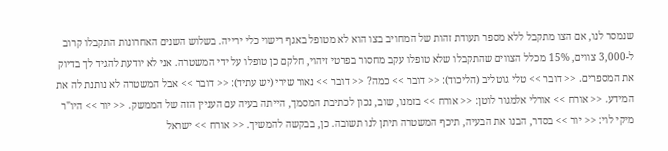שנמסר לנו, אם הצו מתקבל ללא מספר תעודת זהות של המחויב בצו הוא לא מטופל באגף רישוי כלי ירייה. בשלוש השנים האחרונות התקבלו קרוב ל-3,000 צווים, 15% מכלל הצווים שהתקבלו שלא טופלו עקב מחסור בפרטי זיהוי, חלקם כן טופלו על ידי המשטרה. אני לא יודעת להגיד לך בדיוק את המספרים. << דובר >> טלי גוטליב (הליכוד): << דובר >> כמה? << דובר >> נאור שירי (יש עתיד): << דובר >> אבל המשטרה לא נותנת לה את המידע. << אורח >> אורלי אלמגור לוטן: << אורח >> בזמנו, שוב, נכון לכתיבת המסמך, הייתה בעיה עם העניין הזה של הממשק. << יור >> היו"ר מיקי לוי: << יור >> בסדר, הבנו את הבעיה, תיכף המשטרה תיתן לנו תשובה. כן, בבקשה להמשיך. << אורח >> ישראל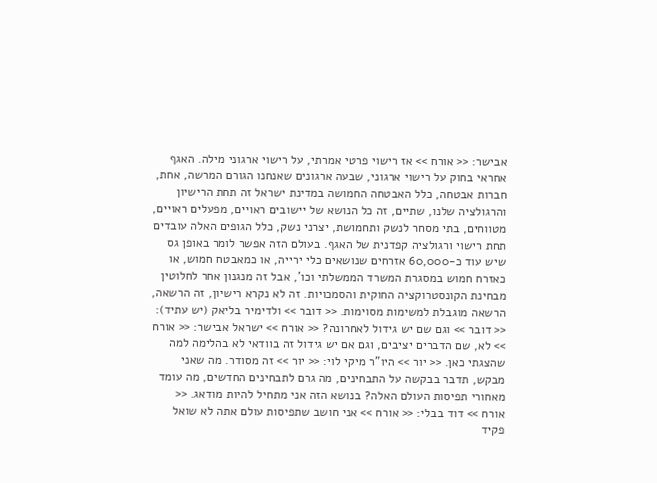אבישר: << אורח >> אז רישוי פרטי אמרתי, על רישוי ארגוני מילה. האגף אחראי בחוק על רישוי ארגוני, שבעה ארגונים שאנחנו הגורם המרשה, אחת, חברות אבטחה, כלל האבטחה החמושה במדינת ישראל זה תחת הרישיון והרגולציה שלנו, שתיים, זה כל הנושא של יישובים ראויים, מפעלים ראויים, מטווחים, בתי מסחר לנשק ותחמושת, יצרני נשק, כלל הגופים האלה עובדים תחת רישוי ורגולציה קפדנית של האגף. בעולם הזה אפשר לומר באופן גס שיש עוד כ-60,000 אזרחים שנושאים כלי ירייה, או כמאבטח חמוש, או כאזרח חמוש במסגרת המשרד הממשלתי וכו', אבל זה מנגנון אחר לחלוטין מבחינת הקונסטרוקציה החוקית והסמכויות. זה לא נקרא רישיון, זה הרשאה, הרשאה מוגבלת למשימות מסוימות. << דובר >> ולדימיר בליאק (יש עתיד): << דובר >> וגם שם יש גידול לאחרונה? << אורח >> ישראל אבישר: << אורח >> לא, שם הדברים יציבים, וגם אם יש גידול זה בוודאי לא בהלימה למה שהצגתי כאן. << יור >> היו"ר מיקי לוי: << יור >> זה מסודר. מה שאני מבקש, תדבר בבקשה על התבחינים, מה גרם לתבחינים החדשים, מה עומד מאחורי תפיסות העולם האלה? בנושא הזה אני מתחיל להיות מודאג. << אורח >> דוד בבלי: << אורח >> אני חושב שתפיסות עולם אתה לא שואל פקיד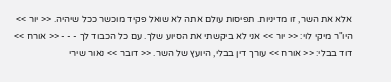אלא את השר, זו מדיניות. תפיסות עולם אתה לא שואל פקיד מוכשר ככל שיהיה. << יור >> היו"ר מיקי לוי: << יור >> אני לא ביקשתי את הסיוע שלך. עם כל הכבוד לך - - - << אורח >> דוד בבלי: << אורח >> עורך דין בבלי, היועץ של השר. << דובר >> נאור שירי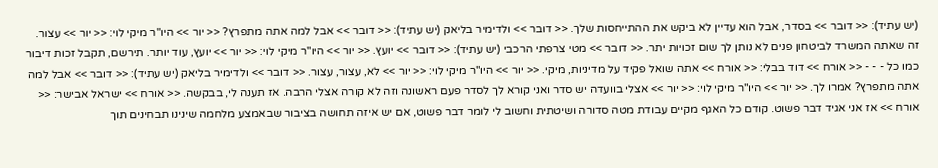(יש עתיד): << דובר >> בסדר, אבל הוא עדיין לא ביקש את ההתייחסות שלך. << דובר >> ולדימיר בליאק (יש עתיד): << דובר >> אבל למה אתה מתפרץ? << יור >> היו"ר מיקי לוי: << יור >> עצור. זה שאתה המשרד לביטחון פנים לא נותן לך שום זכויות יתר. << דובר >> מטי צרפתי הרכבי (יש עתיד): << דובר >> יועץ. << יור >> היו"ר מיקי לוי: << יור >> יועץ, עוד יותר. תירשם, תקבל זכות דיבור כמו כל - - - << אורח >> דוד בבלי: << אורח >> אתה שואל פקיד על מדיניות, מיקי. << יור >> היו"ר מיקי לוי: << יור >> לא, עצור, עצור. << דובר >> ולדימיר בליאק (יש עתיד): << דובר >> אבל למה אתה מתפרץ? אמרו לך. << יור >> היו"ר מיקי לוי: << יור >> אצלי בוועדה יש סדר ואני קורא לך לסדר פעם ראשונה וזה לא קורה אצלי הרבה. אז תענה לי, בבקשה. << אורח >> ישראל אבישר: << אורח >> אז אני אגיד דבר פשוט. קודם כל האגף מקיים עבודת מטה סדורה ושיטתית וחשוב לי לומר דבר פשוט, אם יש איזה תחושה בציבור שבאמצע מלחמה שינינו תבחינים תוך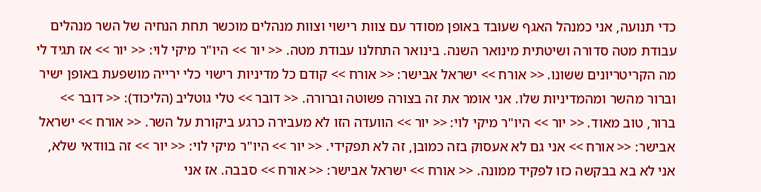כדי תנועה, אני כמנהל האגף שעובד באופן מסודר עם צוות רישוי וצוות מנהלים מוכשר תחת הנחיה של השר מנהלים עבודת מטה סדורה ושיטתית מינואר השנה. בינואר התחלנו עבודת מטה. << יור >> היו"ר מיקי לוי: << יור >> אז תגיד לי מה הקריטריונים ששונו. << אורח >> ישראל אבישר: << אורח >> קודם כל מדיניות רישוי כלי ירייה מושפעת באופן ישיר וברור מהשר ומהמדיניות שלו. אני אומר את זה בצורה פשוטה וברורה. << דובר >> טלי גוטליב (הליכוד): << דובר >> ברור, טוב מאוד. << יור >> היו"ר מיקי לוי: << יור >> הוועדה הזו לא מעבירה כרגע ביקורת על השר. << אורח >> ישראל אבישר: << אורח >> אני גם לא אעסוק בזה כמובן, זה לא תפקידי. << יור >> היו"ר מיקי לוי: << יור >> זה בוודאי שלא, אני לא בא בבקשה כזו לפקיד ממונה. << אורח >> ישראל אבישר: << אורח >> סבבה. אז אני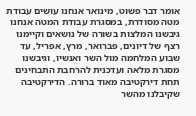אומר דבר פשוט, מינואר אנחנו עושים עבודת מטה מסודרת, במסגרת עבודת המטה אנחנו גיבשנו המלצות בשורה של נושאים וקיימנו רצף של דיונים, פברואר, מרץ, אפריל, עד שבוע המלחמה מול השר ואנשיו, וגיבשנו מסגרת מלאה ועדכנית להרחבת התבחינים תחת דירקטיבה מאוד ברורה. הדירקטיבה שקיבלנו מהשר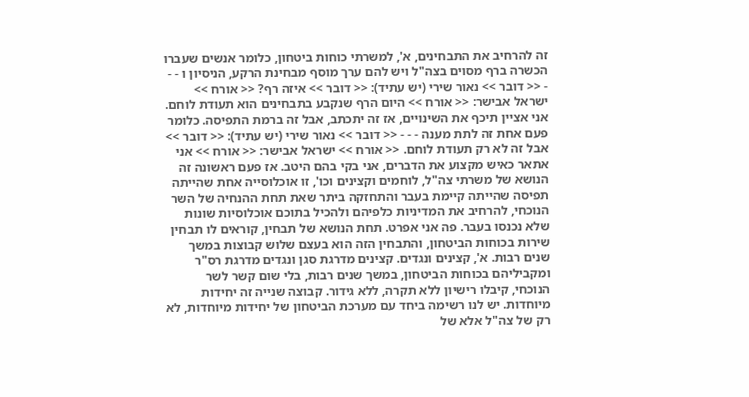זה להרחיב את התבחינים, א', למשרתי כוחות ביטחון, כלומר אנשים שעברו הכשרה ברף מסוים בצה"ל ויש להם ערך מוסף מבחינת הרקע, הניסיון ו - - - << דובר >> נאור שירי (יש עתיד): << דובר >> איזה רף? << אורח >> ישראל אבישר: << אורח >> היום הרף שנקבע בתבחינים הוא תעודת לוחם. אני אציין תיכף את השינויים, אז זה יתכתב, אבל זה ברמת התפיסה. כלומר פעם אחת זה לתת מענה - - - << דובר >> נאור שירי (יש עתיד): << דובר >> אבל זה לא רק תעודת לוחם. << אורח >> ישראל אבישר: << אורח >> אני אתאר כאיש מקצוע את הדברים, אני בקי בהם היטב. אז פעם ראשונה זה הנושא של משרתי צה"ל, לוחמים וקצינים וכו', זו אוכלוסייה אחת שהייתה תפיסה שהייתה קיימת בעבר והתחזקה ביתר שאת תחת ההנחיה של השר הנוכחי, להרחיב את המדיניות כלפיהם ולהכיל בתוכם אוכלוסיות שונות שלא נכנסו בעבר. פה אני אפרט. תחת הנושא של תבחין, קוראים לו תבחין שירות בכוחות הביטחון, והתבחין הזה הוא בעצם שלוש קבוצות במשך שנים רבות. א', קצינים ונגדים. קצינים מדרגת סגן ונגדים מדרגת רס"ר ומקביליהם בכוחות הביטחון, במשך שנים רבות, בלי שום קשר לשר הנוכחי, קיבלו רישיון ללא תקרה, ללא גידור. קבוצה שנייה זה יחידות מיוחדות. יש לנו רשימה ביחד עם מערכת הביטחון של יחידות מיוחדות, לא רק של צה"ל אלא של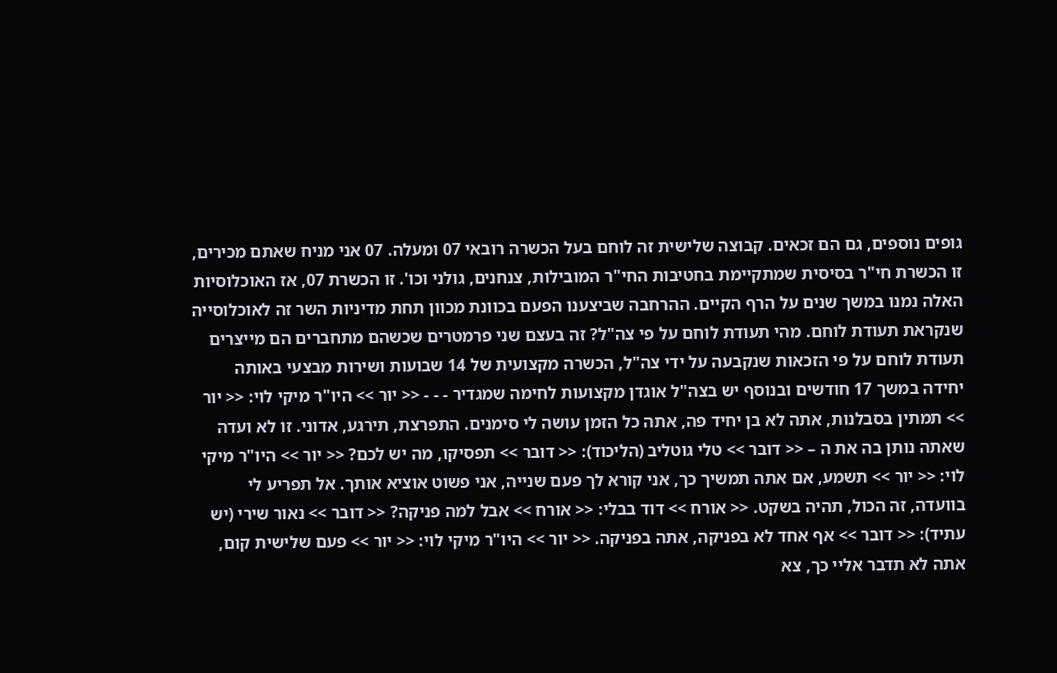גופים נוספים, גם הם זכאים. קבוצה שלישית זה לוחם בעל הכשרה רובאי 07 ומעלה. 07 אני מניח שאתם מכירים, זו הכשרת חי"ר בסיסית שמתקיימת בחטיבות החי"ר המובילות, צנחנים, גולני וכו'. זו הכשרת 07, אז האוכלוסיות האלה נמנו במשך שנים על הרף הקיים. ההרחבה שביצענו הפעם בכוונת מכוון תחת מדיניות השר זה לאוכלוסייה שנקראת תעודת לוחם. מהי תעודת לוחם על פי צה"ל? זה בעצם שני פרמטרים שכשהם מתחברים הם מייצרים תעודת לוחם על פי הזכאות שנקבעה על ידי צה"ל, הכשרה מקצועית של 14 שבועות ושירות מבצעי באותה יחידה במשך 17 חודשים ובנוסף יש בצה"ל אוגדן מקצועות לחימה שמגדיר - - - << יור >> היו"ר מיקי לוי: << יור >> תמתין בסבלנות, אתה לא בן יחיד פה, אתה כל הזמן עושה לי סימנים. התפרצת, תירגע, אדוני. זו לא ועדה שאתה נותן בה את ה – << דובר >> טלי גוטליב (הליכוד): << דובר >> תפסיקו, מה יש לכם? << יור >> היו"ר מיקי לוי: << יור >> תשמע, אם אתה תמשיך כך, אני קורא לך פעם שנייה, אני פשוט אוציא אותך. אל תפריע לי בוועדה, זה הכול, תהיה בשקט. << אורח >> דוד בבלי: << אורח >> אבל למה פניקה? << דובר >> נאור שירי (יש עתיד): << דובר >> אף אחד לא בפניקה, אתה בפניקה. << יור >> היו"ר מיקי לוי: << יור >> פעם שלישית קום, אתה לא תדבר אליי כך, צא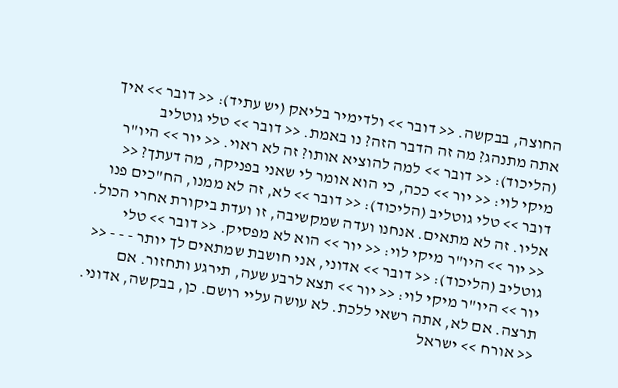החוצה, בבקשה. << דובר >> ולדימיר בליאק (יש עתיד): << דובר >> איך אתה מתנהג? מה זה הדבר הזה? נו באמת. << דובר >> טלי גוטליב (הליכוד): << דובר >> למה להוציא אותו? זה לא ראוי. << יור >> היו"ר מיקי לוי: << יור >> ככה, כי הוא אומר לי שאני בפניקה, מה דעתך? << דובר >> טלי גוטליב (הליכוד): << דובר >> לא, זה לא ממנו, הח"כים פנו אליו. זה לא מתאים. אנחנו ועדה שמקשיבה, זו ועדת ביקורת אחרי הכול. << יור >> היו"ר מיקי לוי: << יור >> הוא לא מפסיק. << דובר >> טלי גוטליב (הליכוד): << דובר >> אדוני, אני חושבת שמתאים לך יותר - - - << יור >> היו"ר מיקי לוי: << יור >> תצא לרבע שעה, תירגע ותחזור. אם תרצה. אם לא, אתה רשאי ללכת. לא עושה עליי רושם. כן, בבקשה, אדוני. << אורח >> ישראל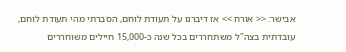אבישר: << אורח >> אז דיברנו על תעודת לוחם, הסברתי מהי תעודת לוחם, עובדתית בצה"ל משתחררים בכל שנה כ-15,000 חיילים משוחררים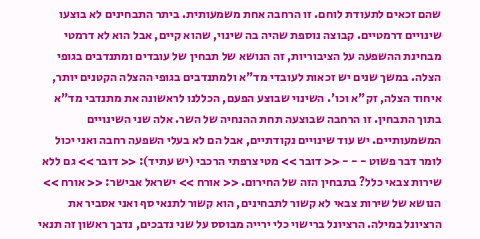שהם זכאים לתעודת לוחם. זו הרחבה אחת משמעותית. ביתר התבחינים לא בוצעו שינויים דרמטיים. קבוצה נוספת שהיה בה שינוי, שהוא קיים, אבל הוא לא דרמטי מבחינת ההשפעה על הציבוריות, זה הנושא של תבחין של עובדים ומתנדבים בגופי הצלה. במשך שנים יש זכאות לעובדי מד"א ולמתנדבים בגופי ההצלה הקטנים יותר, איחוד הצלה, זק"א וכו'. השינוי שבוצע הפעם, הכללנו לראשונה את מתנדבי מד"א בתוך התבחין. זו הרחבה שבוצעה תחת ההנחיה של השר. אלה שני השינויים המשמעותיים. יש עוד שינויים נקודתיים, אבל הם לא בעלי השפעה רחבה ואני יכול לומר דבר פשוט - - - << דובר >> מטי צרפתי הרכבי (יש עתיד): << דובר >> גם ללא שירות צבאי כלל? בתבחין הזה של החירום. << אורח >> ישראל אבישר: << אורח >> הנושא של שירות צבאי לא קשור לתבחינים, הוא קשור לתנאי סף ואני אסביר את הרציונל במילה. הרציונל ברישוי כלי ירייה מבוסס על שני נדבכים, נדבך ראשון זה תנאי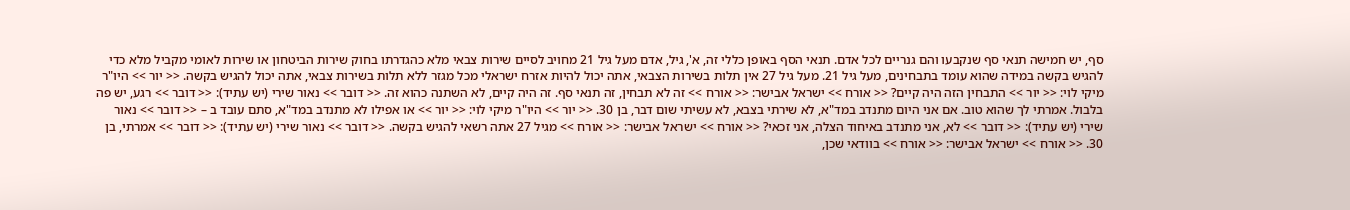סף, יש חמישה תנאי סף שנקבעו והם גנריים לכל אדם. תנאי הסף באופן כללי זה, א', גיל, אדם מעל גיל 21 מחויב לסיים שירות צבאי מלא כהגדרתו בחוק שירות הביטחון או שירות לאומי מקביל מלא כדי להגיש בקשה במידה שהוא עומד בתבחינים, מעל גיל 21. מעל גיל 27 אין תלות בשירות הצבאי, אתה יכול להיות אזרח ישראלי מכל מגזר ללא תלות בשירות צבאי, אתה יכול להגיש בקשה. << יור >> היו"ר מיקי לוי: << יור >> התבחין הזה היה קיים? << אורח >> ישראל אבישר: << אורח >> זה לא תבחין, זה תנאי סף. זה היה קיים, לא השתנה כהוא זה. << דובר >> נאור שירי (יש עתיד): << דובר >> רגע, יש פה בלבול. אמרתי לך שהוא טוב. אם אני היום מתנדב במד"א, לא שירתי בצבא, לא עשיתי שום דבר, בן 30. << יור >> היו"ר מיקי לוי: << יור >> או אפילו לא מתנדב במד"א, סתם עובד ב – << דובר >> נאור שירי (יש עתיד): << דובר >> לא, אני מתנדב באיחוד הצלה, אני זכאי? << אורח >> ישראל אבישר: << אורח >> מגיל 27 אתה רשאי להגיש בקשה. << דובר >> נאור שירי (יש עתיד): << דובר >> אמרתי, בן 30. << אורח >> ישראל אבישר: << אורח >> בוודאי שכן,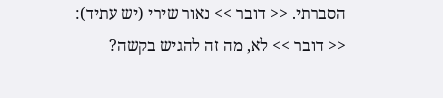הסברתי. << דובר >> נאור שירי (יש עתיד): << דובר >> לא, מה זה להגיש בקשה?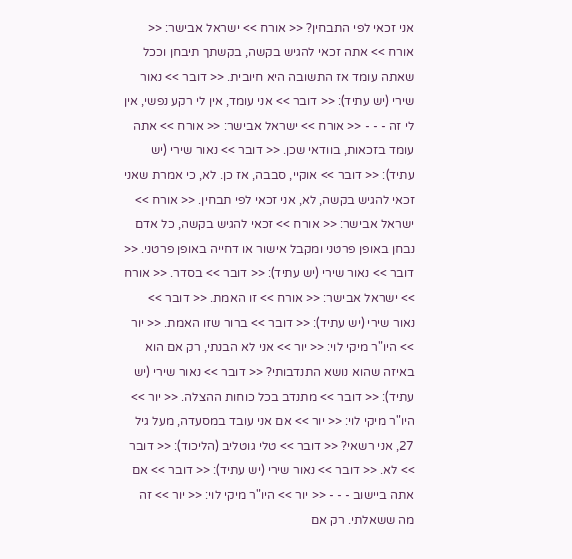אני זכאי לפי התבחין? << אורח >> ישראל אבישר: << אורח >> אתה זכאי להגיש בקשה, בקשתך תיבחן וככל שאתה עומד אז התשובה היא חיובית. << דובר >> נאור שירי (יש עתיד): << דובר >> אני עומד, אין לי רקע נפשי, אין לי זה - - - << אורח >> ישראל אבישר: << אורח >> אתה עומד בזכאות, בוודאי שכן. << דובר >> נאור שירי (יש עתיד): << דובר >> אוקיי, סבבה, אז כן. לא, כי אמרת שאני זכאי להגיש בקשה, לא, אני זכאי לפי תבחין. << אורח >> ישראל אבישר: << אורח >> זכאי להגיש בקשה, כל אדם נבחן באופן פרטני ומקבל אישור או דחייה באופן פרטני. << דובר >> נאור שירי (יש עתיד): << דובר >> בסדר. << אורח >> ישראל אבישר: << אורח >> זו האמת. << דובר >> נאור שירי (יש עתיד): << דובר >> ברור שזו האמת. << יור >> היו"ר מיקי לוי: << יור >> אני לא הבנתי, רק אם הוא באיזה שהוא נושא התנדבותי? << דובר >> נאור שירי (יש עתיד): << דובר >> מתנדב בכל כוחות ההצלה. << יור >> היו"ר מיקי לוי: << יור >> אם אני עובד במסעדה, מעל גיל 27, אני רשאי? << דובר >> טלי גוטליב (הליכוד): << דובר >> לא. << דובר >> נאור שירי (יש עתיד): << דובר >> אם אתה ביישוב - - - << יור >> היו"ר מיקי לוי: << יור >> זה מה ששאלתי. רק אם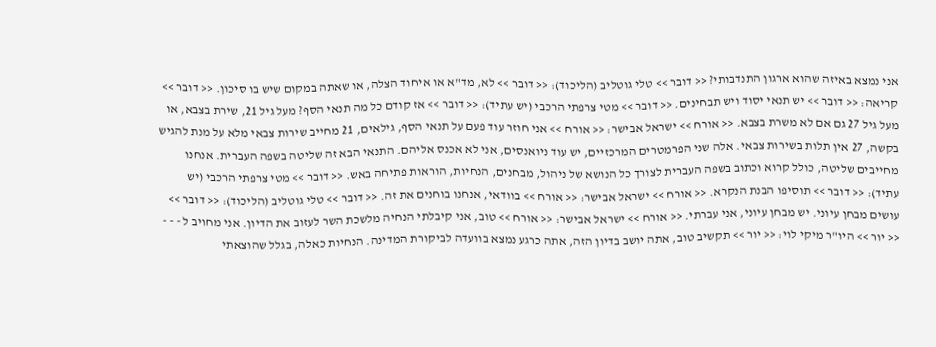אני נמצא באיזה שהוא ארגון התנדבותי? << דובר >> טלי גוטליב (הליכוד): << דובר >> לא, מד"א או איחוד הצלה, או שאתה במקום שיש בו סיכון. << דובר >> קריאה: << דובר >> יש תנאי יסוד ויש תבחינים. << דובר >> מטי צרפתי הרכבי (יש עתיד): << דובר >> אז קודם כל מה תנאי הסף? מעל גיל 21, שירת בצבא, או מעל גיל 27 גם אם לא משרת בצבא. << אורח >> ישראל אבישר: << אורח >> אני חוזר עוד פעם על תנאי הסף, גילאים, 21 מחייב שירות צבאי מלא על מנת להגיש בקשה, 27 אין תלות בשירות צבאי. אלה שני הפרמטרים המרכזיים, יש עוד ניואנסים, אני לא אכנס אליהם. התנאי הבא זה שליטה בשפה העברית. אנחנו מחייבים שליטה, כולל קרוא וכתוב בשפה העברית לצורך כל הנושא של ניהול, מבחנים, הנחיות, הוראות פתיחה באש. << דובר >> מטי צרפתי הרכבי (יש עתיד): << דובר >> תוסיפו הבנת הנקרא. << אורח >> ישראל אבישר: << אורח >> בוודאי, אנחנו בוחנים את זה. << דובר >> טלי גוטליב (הליכוד): << דובר >> עושים מבחן עיוני. יש מבחן עיוני, אני עברתי. << אורח >> ישראל אבישר: << אורח >> טוב, אני קיבלתי הנחיה מלשכת השר לעזוב את הדיון. אני מחויב ל - - - << יור >> היו"ר מיקי לוי: << יור >> תקשיב טוב, אתה יושב בדיון הזה, אתה כרגע נמצא בוועדה לביקורת המדינה. הנחיות כאלה, בגלל שהוצאתי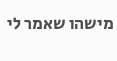מישהו שאמר לי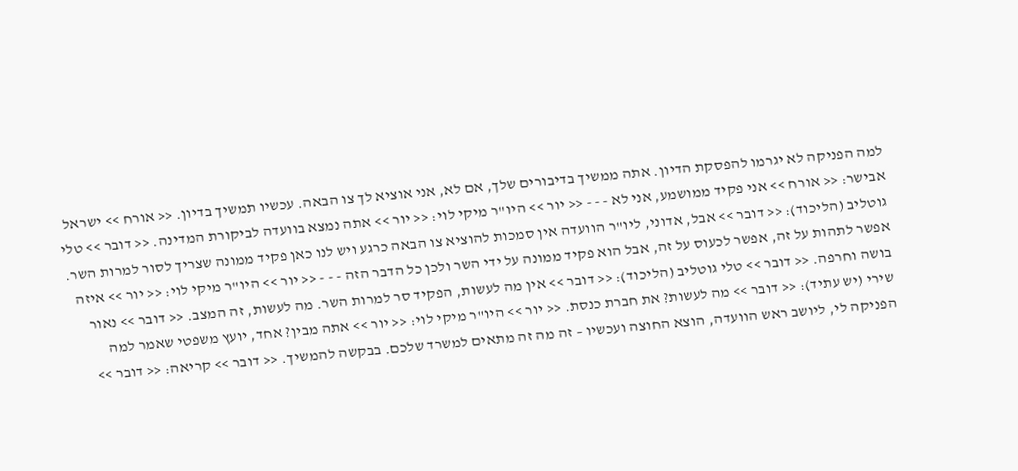למה הפניקה לא יגרמו להפסקת הדיון. אתה ממשיך בדיבורים שלך, אם לא, אני אוציא לך צו הבאה. עכשיו תמשיך בדיון. << אורח >> ישראל אבישר: << אורח >> אני פקיד ממושמע, אני לא - - - << יור >> היו"ר מיקי לוי: << יור >> אתה נמצא בוועדה לביקורת המדינה. << דובר >> טלי גוטליב (הליכוד): << דובר >> אבל, אדוני, ליו"ר הוועדה אין סמכות להוציא צו הבאה כרגע ויש לנו כאן פקיד ממונה שצריך לסור למרות השר. אפשר לתהות על זה, אפשר לכעוס על זה, אבל הוא פקיד ממונה על ידי השר ולכן כל הדבר הזה - - - << יור >> היו"ר מיקי לוי: << יור >> איזה בושה וחרפה. << דובר >> טלי גוטליב (הליכוד): << דובר >> אין מה לעשות, הפקיד סר למרות השר. מה לעשות, זה המצב. << דובר >> נאור שירי (יש עתיד): << דובר >> מה לעשות? את חברת כנסת. << יור >> היו"ר מיקי לוי: << יור >> אתה מבין? אחד, יועץ משפטי שאמר למה הפניקה לי, ליושב ראש הוועדה, הוצא החוצה ועכשיו – זה מה זה מתאים למשרד שלכם. בבקשה להמשיך. << דובר >> קריאה: << דובר >>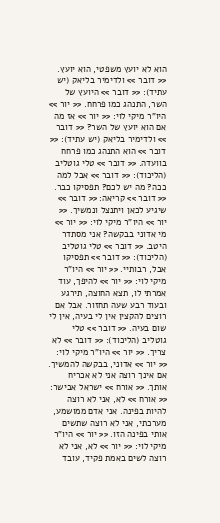הוא לא יועץ משפטי, הוא יועץ. << דובר >> ולדימיר בליאק (יש עתיד): << דובר >> היועץ של השר, התנהג כמו פרחח. << יור >> היו"ר מיקי לוי: << יור >> אז מה אם הוא יועץ של השר? << דובר >> ולדימיר בליאק (יש עתיד): << דובר >> הוא התנהג כמו פרחח בוועדה. << דובר >> טלי גוטליב (הליכוד): << דובר >> אבל למה ככה? מה יש לכם? תפסיקו כבר. << דובר >> קריאה: << דובר >> שיגיע לכאן ויתנצל ונמשיך. << יור >> היו"ר מיקי לוי: << יור >> מי אדוני בבקשה? אני מסתדר היטב. << דובר >> טלי גוטליב (הליכוד): << דובר >> תפסיקו אבל, רבותיי. << יור >> היו"ר מיקי לוי: << יור >> להיפך, עוד אמרתי לו, תצא החוצה, תירגע ובעוד רבע שעה תחזור. אבל אם רוצים להקצין אין לי בעיה, אין לי שום בעיה. << דובר >> טלי גוטליב (הליכוד): << דובר >> לא צריך. << יור >> היו"ר מיקי לוי: << יור >> אדוני, בבקשה להמשיך. אם אינך רוצה אני לא אכריח אותך. << אורח >> ישראל אבישר: << אורח >> לא, אני לא רוצה להיות בפינה. אני אדם ממושמע, מערכתי, אני לא רוצה שתשים אותי בפינה הזו. << יור >> היו"ר מיקי לוי: << יור >> לא, אני לא רוצה לשים באמת פקיד, עובד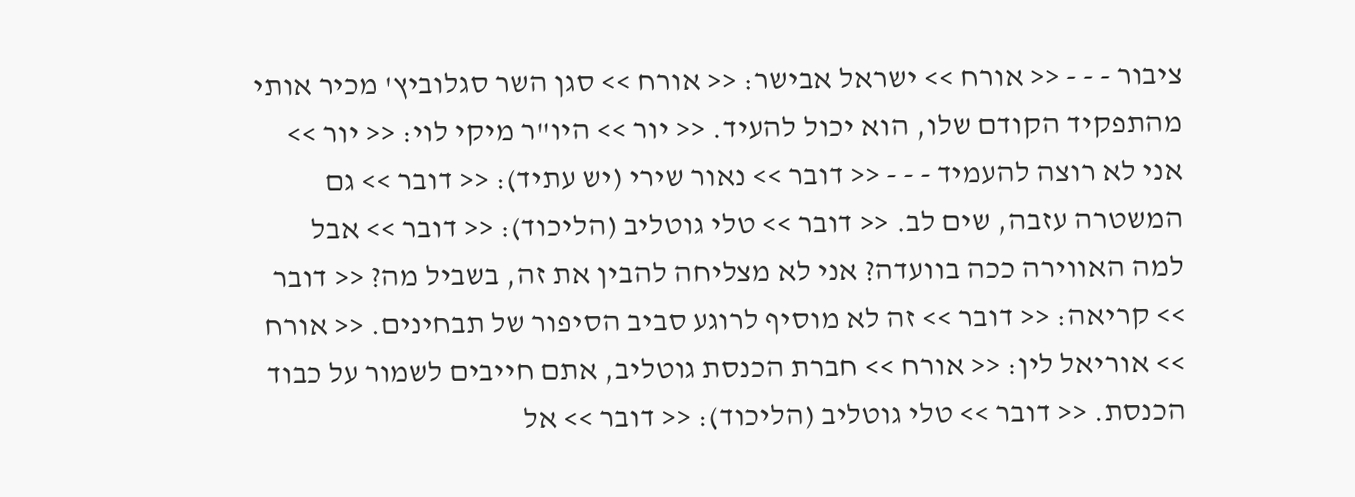ציבור - - - << אורח >> ישראל אבישר: << אורח >> סגן השר סגלוביץ' מכיר אותי מהתפקיד הקודם שלו, הוא יכול להעיד. << יור >> היו"ר מיקי לוי: << יור >> אני לא רוצה להעמיד - - - << דובר >> נאור שירי (יש עתיד): << דובר >> גם המשטרה עזבה, שים לב. << דובר >> טלי גוטליב (הליכוד): << דובר >> אבל למה האווירה ככה בוועדה? אני לא מצליחה להבין את זה, בשביל מה? << דובר >> קריאה: << דובר >> זה לא מוסיף לרוגע סביב הסיפור של תבחינים. << אורח >> אוריאל לין: << אורח >> חברת הכנסת גוטליב, אתם חייבים לשמור על כבוד הכנסת. << דובר >> טלי גוטליב (הליכוד): << דובר >> אל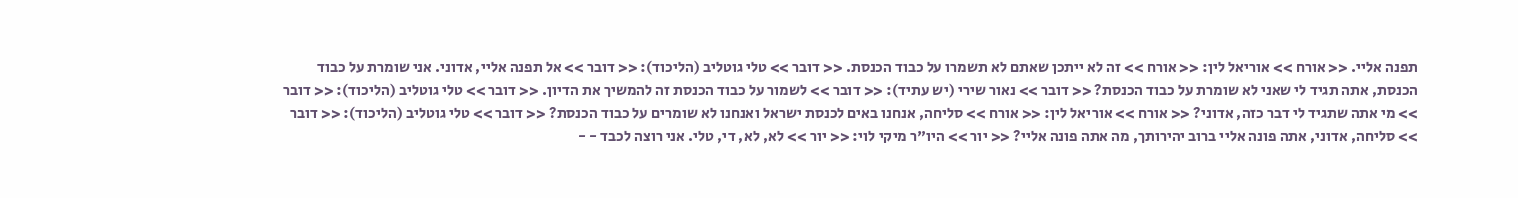תפנה אליי. << אורח >> אוריאל לין: << אורח >> זה לא ייתכן שאתם לא תשמרו על כבוד הכנסת. << דובר >> טלי גוטליב (הליכוד): << דובר >> אל תפנה אליי, אדוני. אני שומרת על כבוד הכנסת, אתה תגיד לי שאני לא שומרת על כבוד הכנסת? << דובר >> נאור שירי (יש עתיד): << דובר >> לשמור על כבוד הכנסת זה להמשיך את הדיון. << דובר >> טלי גוטליב (הליכוד): << דובר >> מי אתה שתגיד לי דבר כזה, אדוני? << אורח >> אוריאל לין: << אורח >> סליחה, אנחנו באים לכנסת ישראל ואנחנו לא שומרים על כבוד הכנסת? << דובר >> טלי גוטליב (הליכוד): << דובר >> סליחה, אדוני, אתה פונה אליי ברוב יהירותך, מה אתה פונה אליי? << יור >> היו"ר מיקי לוי: << יור >> לא, לא, די, טלי. אני רוצה לכבד - -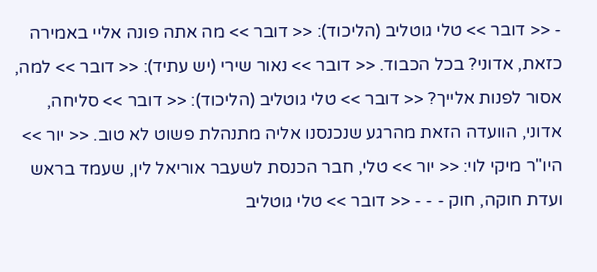- << דובר >> טלי גוטליב (הליכוד): << דובר >> מה אתה פונה אליי באמירה כזאת, אדוני? בכל הכבוד. << דובר >> נאור שירי (יש עתיד): << דובר >> למה, אסור לפנות אלייך? << דובר >> טלי גוטליב (הליכוד): << דובר >> סליחה, אדוני, הוועדה הזאת מהרגע שנכנסנו אליה מתנהלת פשוט לא טוב. << יור >> היו"ר מיקי לוי: << יור >> טלי, חבר הכנסת לשעבר אוריאל לין, שעמד בראש ועדת חוקה, חוק - - - << דובר >> טלי גוטליב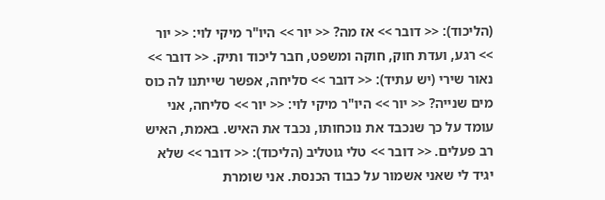(הליכוד): << דובר >> אז מה? << יור >> היו"ר מיקי לוי: << יור >> רגע, ועדת חוק, חוקה ומשפט, חבר ליכוד ותיק. << דובר >> נאור שירי (יש עתיד): << דובר >> סליחה, אפשר שייתנו לה כוס מים שנייה? << יור >> היו"ר מיקי לוי: << יור >> סליחה, אני עומד על כך שנכבד את נוכחותו, נכבד את האיש. באמת, האיש רב פעלים. << דובר >> טלי גוטליב (הליכוד): << דובר >> שלא יגיד לי שאני אשמור על כבוד הכנסת. אני שומרת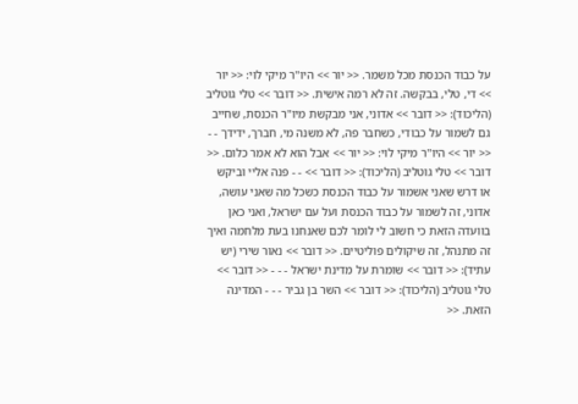על כבוד הכנסת מכל משמר. << יור >> היו"ר מיקי לוי: << יור >> די, טלי, בבקשה. זה לא רמה אישית. << דובר >> טלי גוטליב (הליכוד): << דובר >> אדוני, אני מבקשת מיו"ר הכנסת, שחייב גם לשמור על כבודי, כשחבר פה, לא משנה מי, חברך, ידידך - - << יור >> היו"ר מיקי לוי: << יור >> אבל הוא לא אמר כלום. << דובר >> טלי גוטליב (הליכוד): << דובר >> - - פנה אליי וביקש או דרש שאני אשמור על כבוד הכנסת כשכל מה שאני עושה, אדוני, זה לשמור על כבוד הכנסת ועל עם ישראל, ואני כאן בוועדה הזאת כי חשוב לי לומר לכם שאנחנו בעת מלחמה ואיך זה מתנהל, זה שיקולים פוליטיים. << דובר >> נאור שירי (יש עתיד): << דובר >> שומרת על מדינת ישראל - - - << דובר >> טלי גוטליב (הליכוד): << דובר >> השר בן גביר - - - המדינה הזאת. <<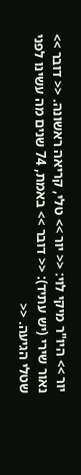יור >> היו"ר מיקי לוי: << יור >> טלי, קריאה ראשונה. << דובר >> נאור שירי (יש עתיד): << דובר >> באמת, 74 שנים מה עשינו לפני שטלי הגיעה. <<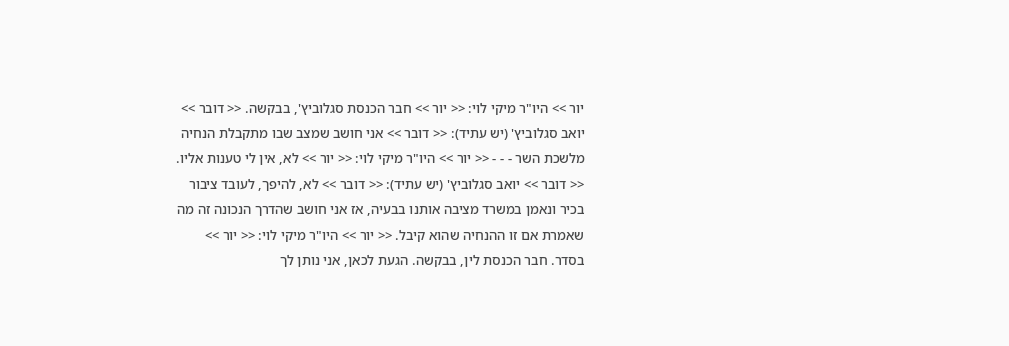יור >> היו"ר מיקי לוי: << יור >> חבר הכנסת סגלוביץ', בבקשה. << דובר >> יואב סגלוביץ' (יש עתיד): << דובר >> אני חושב שמצב שבו מתקבלת הנחיה מלשכת השר - - - << יור >> היו"ר מיקי לוי: << יור >> לא, אין לי טענות אליו. << דובר >> יואב סגלוביץ' (יש עתיד): << דובר >> לא, להיפך, לעובד ציבור בכיר ונאמן במשרד מציבה אותנו בבעיה, אז אני חושב שהדרך הנכונה זה מה שאמרת אם זו ההנחיה שהוא קיבל. << יור >> היו"ר מיקי לוי: << יור >> בסדר. חבר הכנסת לין, בבקשה. הגעת לכאן, אני נותן לך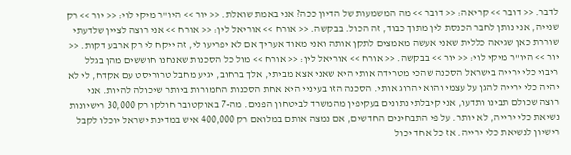לדבר. << דובר >> קריאה: << דובר >> מה המשמעות של הדיון ככה? אני באמת שואלת. << יור >> היו"ר מיקי לוי: << יור >> רק שנייה, אני נותן לחבר הכנסת לין מתוך כבוד, זה הכול. בבקשה. << אורח >> אוריאל לין: << אורח >> אני רוצה לציין שלדעתי שוררת כאן שגיאה כללית שאני אעשה מאמצים לתקן אותה ואני מאוד אעריך אם לא יפריעו לי, זה ייקח לי רק ארבע דקות. << יור >> היו"ר מיקי לוי: << יור >> בבקשה. << אורח >> אוריאל לין: << אורח >> מול כל הסכנות שאנחנו חוששים מהן בגלל ריבוי כלי ירייה בישראל הסכנה שהכי מטרידה אותי היא שאני אצא מביתי, אלך ברחוב, יגיע מחבל טרוריסט עם אקדח, לי לא יהיה כלי ירייה להגן על עצמי והוא יהרוג אותי. הסכנה הזו בעיניי היא אחת הסכנות החמורות ביותר שיכולה להיות. אני רוצה שכולם תבינו ותדעו, אני קיבלתי נתונים בעקיפין מהמשרד לביטחון הפנים. מה-7 באוקטובר חולקו רק 30,000 רישיונות נשיאת כלי ירייה, לא יותר. על פי התבחינים החדשים, אם נמצה אותם במלואם רק 400,000 איש במדינת ישראל יוכלו לקבל רישיון לנשיאת כלי ירייה. אז כל אחד יכול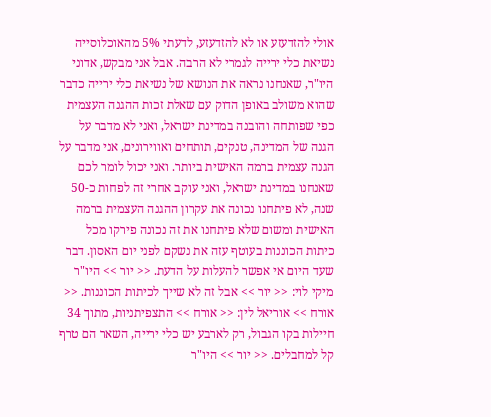אולי להזדעזע או לא להזדעזע, לדעתי 5% מהאוכלוסייה נשיאת כלי ירייה לגמרי לא הרבה. אבל אני מבקש, אדוני היו"ר, שאנחנו נראה את הנושא של נשיאת כלי ירייה כדבר שהוא משולב באופן הדוק עם שאלת זכות ההגנה העצמית כפי שפותחה והובנה במדינת ישראל, ואני לא מדבר על הגנה של המדינה, טנקים, תותחים ואווירונים, אני מדבר על הגנה עצמית ברמה האישית ביותר. ואני יכול לומר לכם שאנחנו במדינת ישראל, ואני עוקב אחרי זה לפחות כ-50 שנה, לא פיתחנו נכונה את עקרון ההגנה העצמית ברמה האישית ומשום שלא פיתחנו את זה נכונה פירקו מכל כיתות הכוננות בעוטף עזה את נשקם לפני יום האסון. דבר שעד היום אי אפשר להעלות על הדעת. << יור >> היו"ר מיקי לוי: << יור >> אבל זה לא שייך לכיתות הכוננות. << אורח >> אוריאל לין: << אורח >> התצפיתניות, מתוך 34 חיילות בקו הגבול, רק לארבע יש כלי ירייה, השאר הם טרף קל למחבלים. << יור >> היו"ר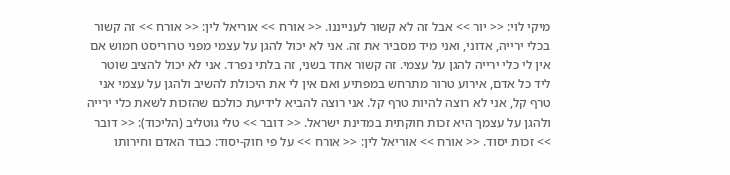מיקי לוי: << יור >> אבל זה לא קשור לענייננו. << אורח >> אוריאל לין: << אורח >> זה קשור בכלי ירייה, אדוני, ואני מיד מסביר את זה. אני לא יכול להגן על עצמי מפני טרוריסט חמוש אם אין לי כלי ירייה להגן על עצמי. זה קשור אחד בשני, זה בלתי נפרד. אני לא יכול להציב שוטר ליד כל אדם, אירוע טרור מתרחש במפתיע ואם אין לי את היכולת להשיב ולהגן על עצמי אני טרף קל, אני לא רוצה להיות טרף קל. אני רוצה להביא לידיעת כולכם שהזכות לשאת כלי ירייה ולהגן על עצמך היא זכות חוקתית במדינת ישראל. << דובר >> טלי גוטליב (הליכוד): << דובר >> זכות יסוד. << אורח >> אוריאל לין: << אורח >> על פי חוק-יסוד: כבוד האדם וחירותו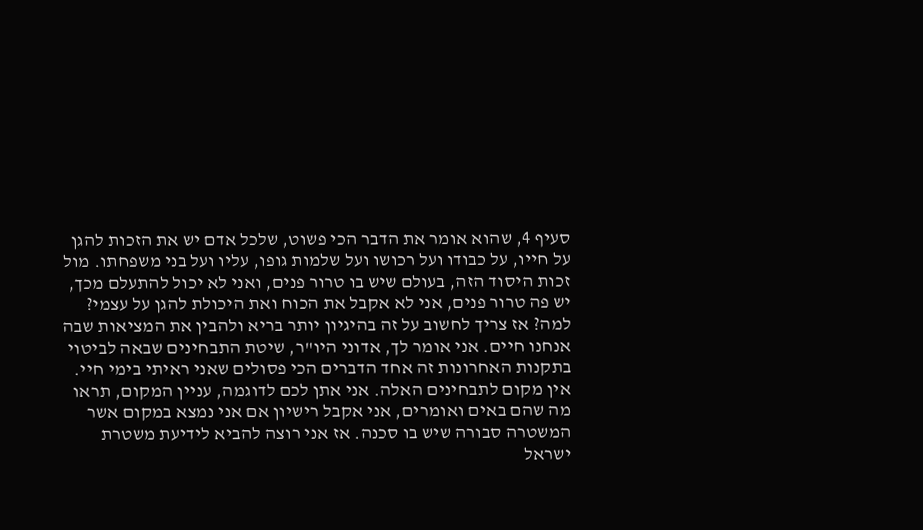סעיף 4, שהוא אומר את הדבר הכי פשוט, שלכל אדם יש את הזכות להגן על חייו, על כבודו ועל רכושו ועל שלמות גופו, עליו ועל בני משפחתו. מול זכות היסוד הזה, בעולם שיש בו טרור פנים, ואני לא יכול להתעלם מכך, יש פה טרור פנים, אני לא אקבל את הכוח ואת היכולת להגן על עצמי? למה? אז צריך לחשוב על זה בהיגיון יותר בריא ולהבין את המציאות שבה אנחנו חיים. אני אומר לך, אדוני היו"ר, שיטת התבחינים שבאה לביטוי בתקנות האחרונות זה אחד הדברים הכי פסולים שאני ראיתי בימי חיי. אין מקום לתבחינים האלה. אני אתן לכם לדוגמה, עניין המקום, תראו מה שהם באים ואומרים, אני אקבל רישיון אם אני נמצא במקום אשר המשטרה סבורה שיש בו סכנה. אז אני רוצה להביא לידיעת משטרת ישראל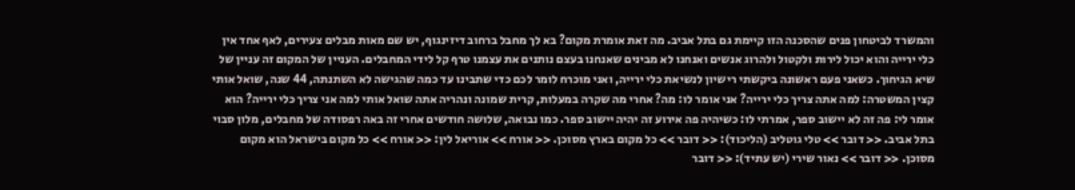והמשרד לביטחון פנים שהסכנה הזו קיימת גם בתל אביב. מה זאת אומרת מקום? בא לך מחבל ברחוב דיזינגוף, יש שם מאות מבלים צעירים, לאף אחד אין כלי ירייה והוא יכול לירות ולקטול ולהרוג אנשים ואנחנו לא מבינים שאנחנו בעצם נותנים את עצמנו טרף קל לידי המחבלים. העניין של המקום זה עניין של שיא הגיחוך. כשאני פעם ראשונה ביקשתי רישיון לנשיאת כלי ירייה, ואני מוכרח לומר לכם כדי שתבינו עד כמה שהגישה לא השתנתה, 44 שנה, שואל אותי קצין המשטרה: למה אתה צריך כלי ירייה? אני אומר לו: מה? אחרי מה שקרה במעלות, קרית שמונה ונהריה אתה שואל אותי למה אני צריך כלי ירייה? הוא אומר לי: פה זה לא יישוב ספר, אמרתי לו: כשיהיה פה אירוע זה יהיה יישוב ספר. כמו נבואה, שלושה חודשים אחרי זה באה רפסודה של מחבלים, מלון סבוי בתל אביב. << דובר >> טלי גוטליב (הליכוד): << דובר >> כל מקום בארץ מסוכן. << אורח >> אוריאל לין: << אורח >> כל מקום בישראל הוא מקום מסוכן. << דובר >> נאור שירי (יש עתיד): << דובר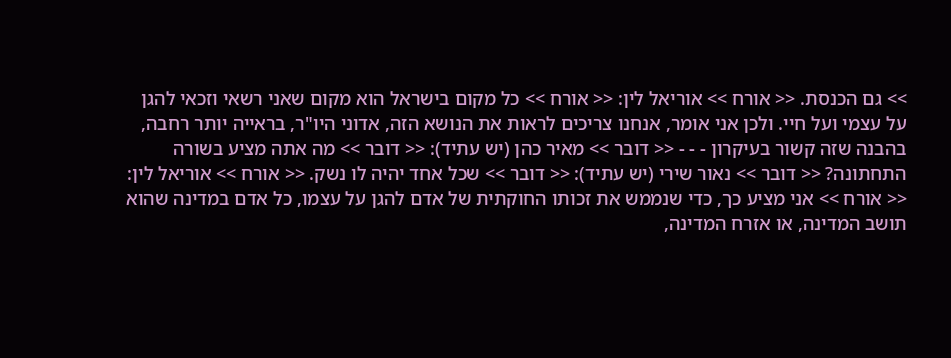>> גם הכנסת. << אורח >> אוריאל לין: << אורח >> כל מקום בישראל הוא מקום שאני רשאי וזכאי להגן על עצמי ועל חיי. ולכן אני אומר, אנחנו צריכים לראות את הנושא הזה, אדוני היו"ר, בראייה יותר רחבה, בהבנה שזה קשור בעיקרון - - - << דובר >> מאיר כהן (יש עתיד): << דובר >> מה אתה מציע בשורה התחתונה? << דובר >> נאור שירי (יש עתיד): << דובר >> שכל אחד יהיה לו נשק. << אורח >> אוריאל לין: << אורח >> אני מציע כך, כדי שנממש את זכותו החוקתית של אדם להגן על עצמו, כל אדם במדינה שהוא תושב המדינה, או אזרח המדינה,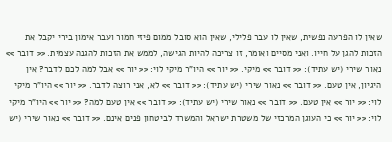שאין לו הפרעה נפשית, שאין לו עבר פלילי, שאין הוא סובל ממום פיזי חמור ועבר אימון בירי יקבל את הזכות להגן על חייו. ואני מסיים ואומר, זו צריכה להיות הגישה, לממש את הזכות להגנה עצמית. << דובר >> נאור שירי (יש עתיד): << דובר >> מיקי. << יור >> היו"ר מיקי לוי: << יור >> אבל למה לכם לדבר? אין היגיון, אין טעם. << דובר >> נאור שירי (יש עתיד): << דובר >> לא, אני רוצה לדבר. << יור >> היו"ר מיקי לוי: << יור >> אין טעם. << דובר >> נאור שירי (יש עתיד): << דובר >> אין טעם למה? << יור >> היו"ר מיקי לוי: << יור >> כי העוגן המרכזי של משטרת ישראל והמשרד לביטחון פנים אינם. << דובר >> נאור שירי (יש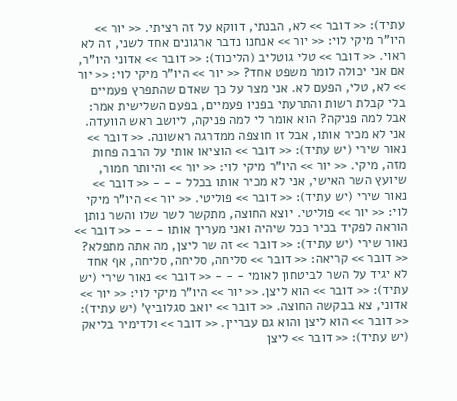עתיד): << דובר >> לא, הבנתי, דווקא על זה רציתי. << יור >> היו"ר מיקי לוי: << יור >> אנחנו נדבר ארגונים אחד לשני, זה לא ראוי. << דובר >> טלי גוטליב (הליכוד): << דובר >> אדוני היו"ר, אם אני יכולה לומר משפט אחד? << יור >> היו"ר מיקי לוי: << יור >> לא, טלי, הפעם לא. אני מצר על כך שאדם שהתפרץ פעמיים בלי קבלת רשות והתרעתי בפניו פעמיים, בפעם השלישית אמר: אבל למה פניקה? הוא אומר לי למה פניקה, ליושב ראש הוועדה. אני לא מכיר אותו, אבל זו חוצפה ממדרגה ראשונה. << דובר >> נאור שירי (יש עתיד): << דובר >> הוציאו אותי על הרבה פחות מזה, מיקי. << יור >> היו"ר מיקי לוי: << יור >> והיותר חמור, שיועץ השר האישי, אני לא מכיר אותו בכלל - - - << דובר >> נאור שירי (יש עתיד): << דובר >> פוליטי. << יור >> היו"ר מיקי לוי: << יור >> פוליטי. יוצא החוצה, מתקשר לשר שלו והשר נותן הוראה לפקיד בכיר ככל שיהיה ואני מעריך אותו - - - << דובר >> נאור שירי (יש עתיד): << דובר >> זה שר ליצן, מה אתה מתפלא? << דובר >> קריאה: << דובר >> סליחה, סליחה, סליחה, אף אחד לא יגיד על השר לביטחון לאומי - - - << דובר >> נאור שירי (יש עתיד): << דובר >> הוא ליצן. << יור >> היו"ר מיקי לוי: << יור >> אדוני, צא בבקשה החוצה. << דובר >> יואב סגלוביץ' (יש עתיד): << דובר >> הוא ליצן והוא גם עבריין. << דובר >> ולדימיר בליאק (יש עתיד): << דובר >> ליצן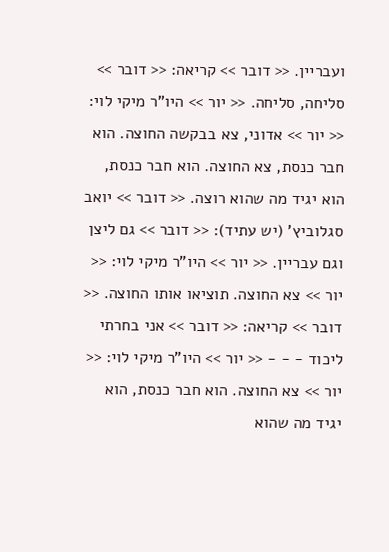ועבריין. << דובר >> קריאה: << דובר >> סליחה, סליחה. << יור >> היו"ר מיקי לוי: << יור >> אדוני, צא בבקשה החוצה. הוא חבר כנסת, צא החוצה. הוא חבר כנסת, הוא יגיד מה שהוא רוצה. << דובר >> יואב סגלוביץ' (יש עתיד): << דובר >> גם ליצן וגם עבריין. << יור >> היו"ר מיקי לוי: << יור >> צא החוצה. תוציאו אותו החוצה. << דובר >> קריאה: << דובר >> אני בחרתי ליכוד - - - << יור >> היו"ר מיקי לוי: << יור >> צא החוצה. הוא חבר כנסת, הוא יגיד מה שהוא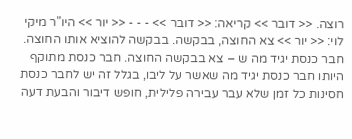רוצה. << דובר >> קריאה: << דובר >> - - - << יור >> היו"ר מיקי לוי: << יור >> צא החוצה, בבקשה. בבקשה להוציא אותו החוצה. חבר כנסת יגיד מה ש – צא בבקשה החוצה. חבר כנסת מתוקף היותו חבר כנסת יגיד מה שאשר על ליבו, בגלל זה יש לחבר כנסת חסינות כל זמן שלא עבר עבירה פלילית, חופש דיבור והבעת דעה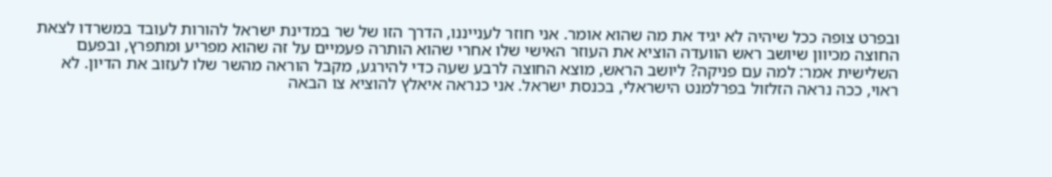ובפרט צופה ככל שיהיה לא יגיד את מה שהוא אומר. אני חוזר לענייננו, הדרך הזו של שר במדינת ישראל להורות לעובד במשרדו לצאת החוצה מכיוון שיושב ראש הוועדה הוציא את העוזר האישי שלו אחרי שהוא הותרה פעמיים על זה שהוא מפריע ומתפרץ, ובפעם השלישית אמר: למה עם פניקה? ליושב הראש, מוצא החוצה לרבע שעה כדי להירגע, מקבל הוראה מהשר שלו לעזוב את הדיון. לא ראוי, ככה נראה הזלזול בפרלמנט הישראלי, בכנסת ישראל. אני כנראה איאלץ להוציא צו הבאה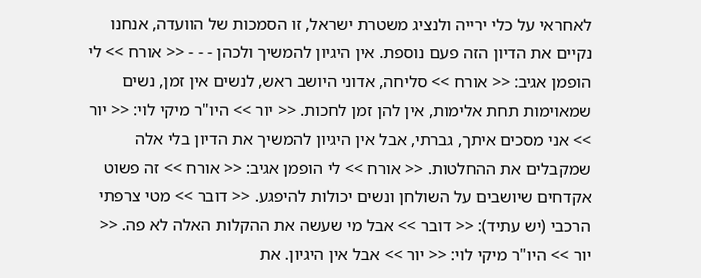לאחראי על כלי ירייה ולנציג משטרת ישראל, זו הסמכות של הוועדה, אנחנו נקיים את הדיון הזה פעם נוספת. אין היגיון להמשיך ולכהן - - - << אורח >> לי הופמן אגיב: << אורח >> סליחה, אדוני היושב ראש, לנשים אין זמן, נשים שמאוימות תחת אלימות, אין להן זמן לחכות. << יור >> היו"ר מיקי לוי: << יור >> אני מסכים איתך, גברתי, אבל אין היגיון להמשיך את הדיון בלי אלה שמקבלים את ההחלטות. << אורח >> לי הופמן אגיב: << אורח >> זה פשוט אקדחים שיושבים על השולחן ונשים יכולות להיפגע. << דובר >> מטי צרפתי הרכבי (יש עתיד): << דובר >> אבל מי שעשה את ההקלות האלה לא פה. << יור >> היו"ר מיקי לוי: << יור >> אבל אין היגיון. את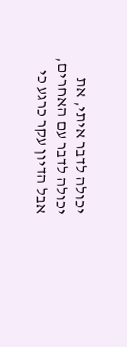יכולה לדבר איתי, את יכולה לדבר עם האחרים, אבל הדיון עקר כרגע כי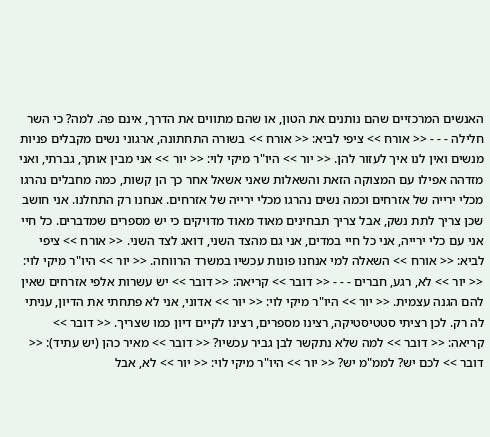האנשים המרכזיים שהם נותנים את הטון, או שהם מתווים את הדרך, אינם פה. למה? כי השר חלילה - - - << אורח >> ציפי לביא: << אורח >> בשורה התחתונה, ארגוני נשים מקבלים פניות מנשים ואין לנו איך לעזור להן. << יור >> היו"ר מיקי לוי: << יור >> אני מבין אותך, גברתי, ואני מזדהה אפילו עם המצוקה הזאת והשאלות שאני אשאל אחר כך הן קשות, כמה מחבלים נהרגו מכלי ירייה של אזרחים וכמה נשים נהרגו מכלי ירייה של אזרחים. אנחנו רק התחלנו. אני חושב שכן צריך לתת נשק, אבל צריך תבחינים מאוד מאוד מדויקים כי יש מספרים שמדברים. כל חיי אני עם כלי ירייה, אני כל חיי במדים, אני גם מהצד השני, דואג לצד השני. << אורח >> ציפי לביא: << אורח >> השאלה למי אנחנו פונות עכשיו במשרד הרווחה. << יור >> היו"ר מיקי לוי: << יור >> לא, רגע, חברים - - - << דובר >> קריאה: << דובר >> יש עשרות אלפי אזרחים שאין להם הגנה עצמית. << יור >> היו"ר מיקי לוי: << יור >> אדוני, אני לא פתחתי את הדיון, עניתי לה רק. לכן רציתי סטטיסטיקה, רצינו מספרים, רצינו לקיים דיון כמו שצריך. << דובר >> קריאה: << דובר >> למה שלא נתקשר לבן גביר עכשיו? << דובר >> מאיר כהן (יש עתיד): << דובר >> לכם יש? לממ"מ יש? << יור >> היו"ר מיקי לוי: << יור >> לא, אבל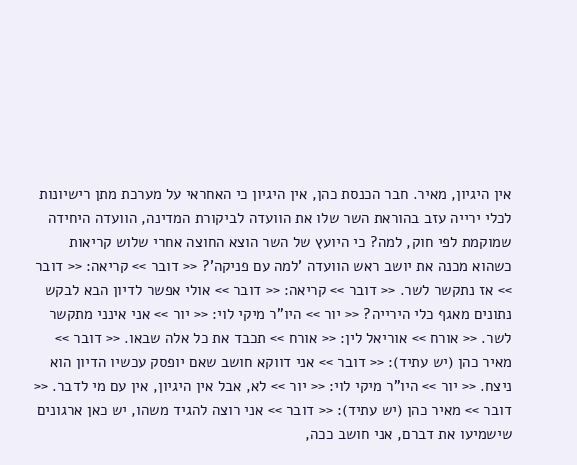אין היגיון, מאיר. חבר הכנסת כהן, אין היגיון כי האחראי על מערכת מתן רישיונות לכלי ירייה עזב בהוראת השר שלו את הוועדה לביקורת המדינה, הוועדה היחידה שמוקמת לפי חוק, למה? כי היועץ של השר הוצא החוצה אחרי שלוש קריאות כשהוא מכנה את יושב ראש הוועדה 'למה עם פניקה'? << דובר >> קריאה: << דובר >> אז נתקשר לשר. << דובר >> קריאה: << דובר >> אולי אפשר לדיון הבא לבקש נתונים מאגף כלי הירייה? << יור >> היו"ר מיקי לוי: << יור >> אני אינני מתקשר לשר. << אורח >> אוריאל לין: << אורח >> תכבד את כל אלה שבאו. << דובר >> מאיר כהן (יש עתיד): << דובר >> אני דווקא חושב שאם יופסק עכשיו הדיון הוא ניצח. << יור >> היו"ר מיקי לוי: << יור >> לא, אבל אין היגיון, אין עם מי לדבר. << דובר >> מאיר כהן (יש עתיד): << דובר >> אני רוצה להגיד משהו, יש כאן ארגונים שישמיעו את דברם, אני חושב ככה,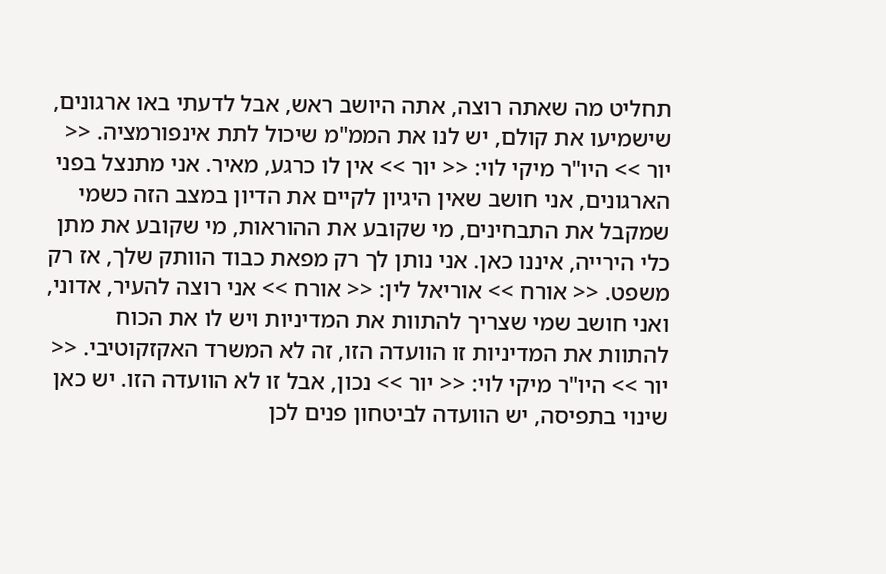תחליט מה שאתה רוצה, אתה היושב ראש, אבל לדעתי באו ארגונים, שישמיעו את קולם, יש לנו את הממ"מ שיכול לתת אינפורמציה. << יור >> היו"ר מיקי לוי: << יור >> אין לו כרגע, מאיר. אני מתנצל בפני הארגונים, אני חושב שאין היגיון לקיים את הדיון במצב הזה כשמי שמקבל את התבחינים, מי שקובע את ההוראות, מי שקובע את מתן כלי הירייה, איננו כאן. אני נותן לך רק מפאת כבוד הוותק שלך, אז רק משפט. << אורח >> אוריאל לין: << אורח >> אני רוצה להעיר, אדוני, ואני חושב שמי שצריך להתוות את המדיניות ויש לו את הכוח להתוות את המדיניות זו הוועדה הזו, זה לא המשרד האקזקוטיבי. << יור >> היו"ר מיקי לוי: << יור >> נכון, אבל זו לא הוועדה הזו. יש כאן שינוי בתפיסה, יש הוועדה לביטחון פנים לכן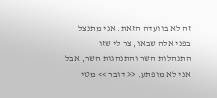זה לא בוועדה הזאת. אני מתנצל בפני אלה שבאו, צר לי שזו התנהלות השר והתנהגות השר, אבל אני לא מופתע. << דובר >> מטי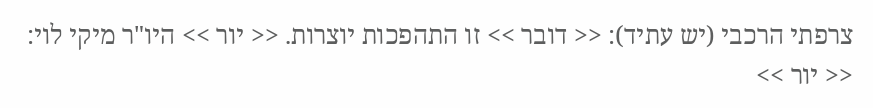צרפתי הרכבי (יש עתיד): << דובר >> זו התהפכות יוצרות. << יור >> היו"ר מיקי לוי: << יור >>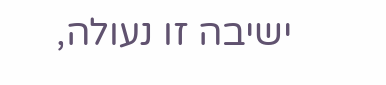ישיבה זו נעולה,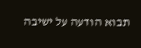תבוא הודעה על ישיבה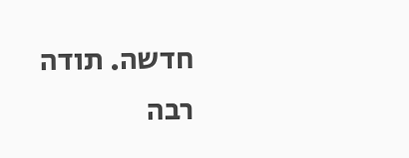חדשה. תודה רבה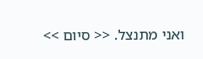ואני מתנצל. << סיום >>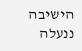הישיבה ננעלה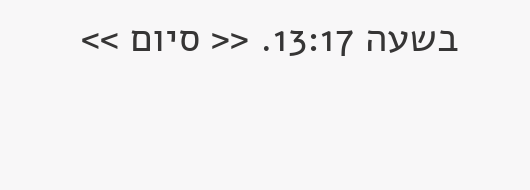בשעה 13:17. << סיום >>